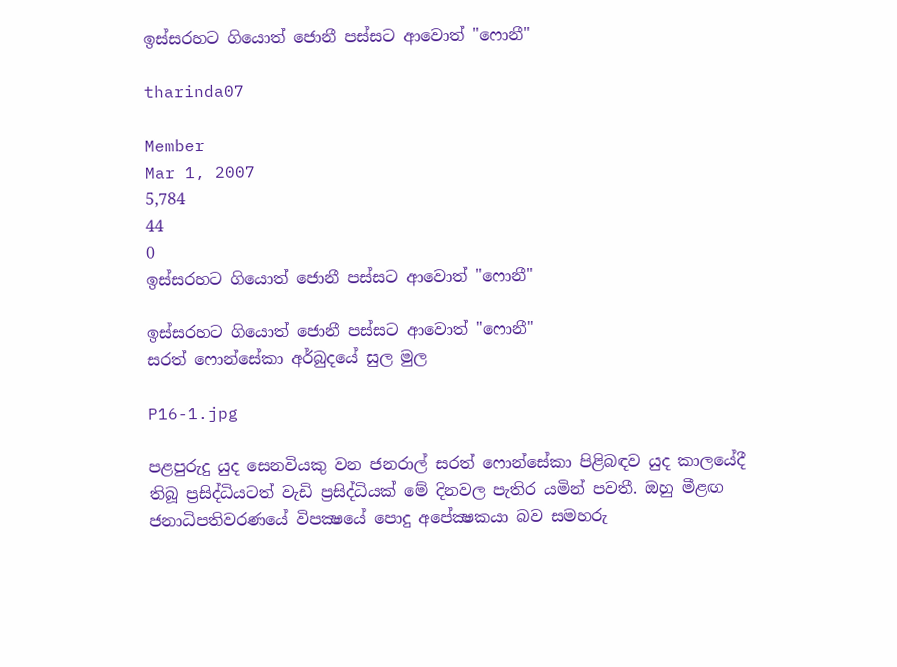ඉස්‌සරහට ගියොත් ජොනී පස්‌සට ආවොත් "ෆොනී"

tharinda07

Member
Mar 1, 2007
5,784
44
0
ඉස්‌සරහට ගියොත් ජොනී පස්‌සට ආවොත් "ෆොනී"

ඉස්‌සරහට ගියොත් ජොනී පස්‌සට ආවොත් "ෆොනී"
සරත් ෆොන්සේකා අර්බුදයේ සුල මුල

P16-1.jpg

පළපුරුදු යුද සෙනවියකු වන ජනරාල් සරත් ෆොන්සේකා පිළිබඳව යුද කාලයේදී තිබූ ප්‍රසිද්ධියටත් වැඩි ප්‍රසිද්ධියක්‌ මේ දිනවල පැතිර යමින් පවතී. ඔහු මීළඟ ජනාධිපතිවරණයේ විපක්‍ෂයේ පොදු අපේක්‍ෂකයා බව සමහරු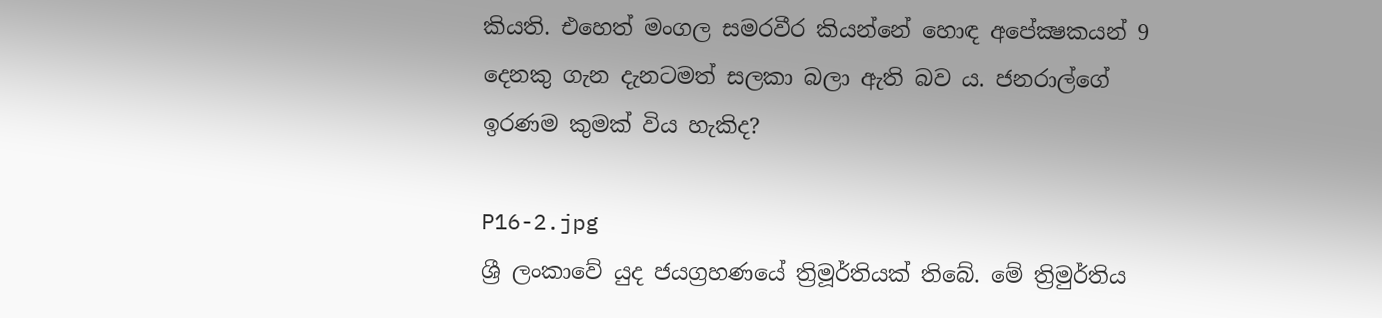කියති. එහෙත් මංගල සමරවීර කියන්නේ හොඳ අපේක්‍ෂකයන් 9 දෙනකු ගැන දැනටමත් සලකා බලා ඇති බව ය. ජනරාල්ගේ ඉරණම කුමක්‌ විය හැකිද?

P16-2.jpg
ශ්‍රී ලංකාවේ යුද ජයග්‍රහණයේ ත්‍රිමූර්තියක්‌ තිබේ. මේ ත්‍රිමුර්තිය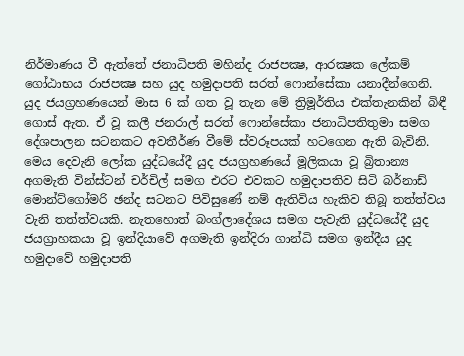නිර්මාණය වී ඇත්තේ ජනාධිපති මහින්ද රාජපක්‍ෂ, ආරක්‍ෂක ලේකම් ගෝඨාභය රාජපක්‍ෂ සහ යුද හමුදාපති සරත් ෆොන්සේකා යනාදීන්ගෙනි. යුද ජයග්‍රහණයෙන් මාස 6 ක්‌ ගත වූ තැන මේ ත්‍රිමූර්තිය එක්‌තැනකින් බිඳී ගොස්‌ ඇත. ඒ වූ කලී ජනරාල් සරත් ෆොන්සේකා ජනාධිපතිතුමා සමග දේශපාලන සටනකට අවතීර්ණ වීමේ ස්‌වරූපයක්‌ හටගෙන ඇති බැවිනි. මෙය දෙවැනි ලෝක යුද්ධයේදී යුද ජයග්‍රහණයේ මූලිකයා වූ බ්‍රිතාන්‍ය අගමැති වින්ස්‌ටන් චර්චිල් සමග එරට එවකට හමුදාපතිව සිටි බර්නාඩ් මොන්ට්‌ගෝමරි ඡන්ද සටනට පිවිසුණේ නම් ඇතිවිය හැකිව තිබූ තත්ත්වය වැනි තත්ත්වයකි. නැතහොත් බංග්ලාදේශය සමග පැවැති යුද්ධයේදී යුද ජයග්‍රාහකයා වූ ඉන්දියාවේ අගමැති ඉන්දිරා ගාන්ධි සමග ඉන්දීය යුද හමුදාවේ හමුදාපති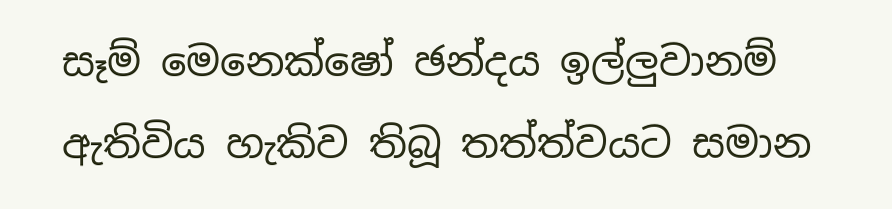සෑම් මෙනෙක්‌ෂෝ ඡන්දය ඉල්ලුවානම් ඇතිවිය හැකිව තිබූ තත්ත්වයට සමාන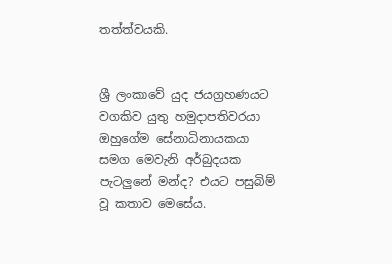තත්ත්වයකි.


ශ්‍රී ලංකාවේ යුද ජයග්‍රහණයට වගකිව යුතු හමුදාපතිවරයා ඔහුගේම සේනාධිනායකයා සමග මෙවැනි අර්බුදයක පැටලුනේ මන්ද? එයට පසුබිම් වූ කතාව මෙසේය.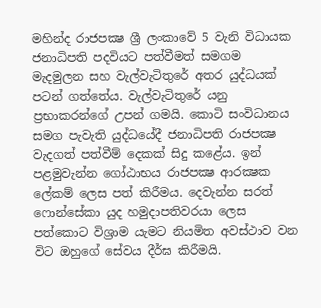මහින්ද රාජපක්‍ෂ ශ්‍රී ලංකාවේ 5 වැනි විධායක ජනාධිපති පදවියට පත්වීමත් සමගම මැදමුලන සහ වැල්වැටිතුරේ අතර යුද්ධයක්‌ පටන් ගත්තේය. වැල්වැටිතුරේ යනු ප්‍රභාකරන්ගේ උපන් ගමයි. කොටි සංවිධානය සමග පැවැති යුද්ධයේදී ජනාධිපති රාජපක්‍ෂ වැදගත් පත්වීම් දෙකක්‌ සිදු කළේය. ඉන් පළමුවැන්න ගෝඨාභය රාජපක්‍ෂ ආරක්‍ෂක ලේකම් ලෙස පත් කිරීමය. දෙවැන්න සරත් ෆොන්සේකා යුද හමුදාපතිවරයා ලෙස පත්කොට විශ්‍රාම යැමට නියමිත අවස්‌ථාව වන විට ඔහුගේ සේවය දීර්ඝ කිරීමයි.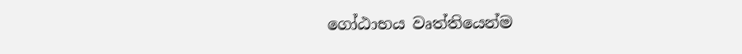ගෝඨාභය වෘත්තියෙන්ම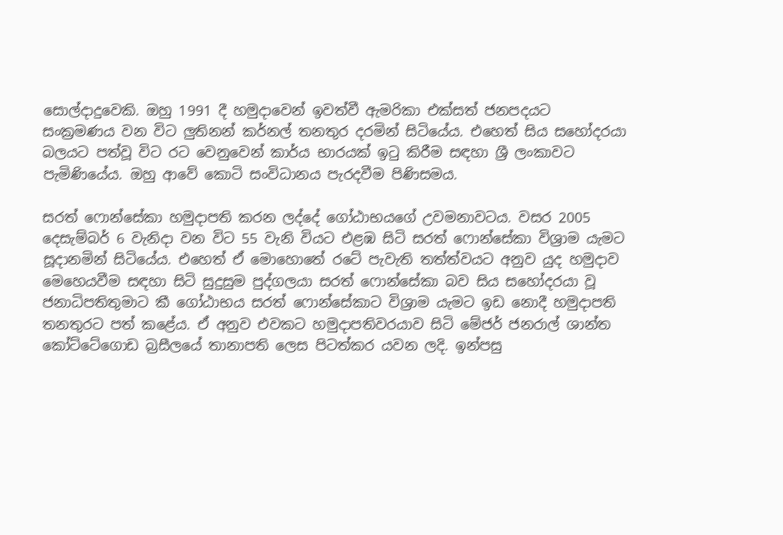සොල්දාදුවෙකි. ඔහු 1991 දී හමුදාවෙන් ඉවත්වී ඇමරිකා එක්‌සත් ජනපදයට සංක්‍රමණය වන විට ලුතිනන් කර්නල් තනතුර දරමින් සිටියේය. එහෙත් සිය සහෝදරයා බලයට පත්වූ විට රට වෙනුවෙන් කාර්ය භාරයක්‌ ඉටු කිරීම සඳහා ශ්‍රී ලංකාවට පැමිණියේය. ඔහු ආවේ කොටි සංවිධානය පැරදවීම පිණිසමය.

සරත් ෆොන්සේකා හමුදාපති කරන ලද්දේ ගෝඨාභයගේ උවමනාවටය. වසර 2005 දෙසැම්බර් 6 වැනිදා වන විට 55 වැනි වියට එළඹ සිටි සරත් ෆොන්සේකා විශ්‍රාම යැමට සූදානමින් සිටියේය. එහෙත් ඒ මොහොතේ රටේ පැවැති තත්ත්වයට අනුව යුද හමුදාව මෙහෙයවීම සඳහා සිටි සුදුසුම පුද්ගලයා සරත් ෆොන්සේකා බව සිය සහෝදරයා වූ ජනාධිපතිතුමාට කී ගෝඨාභය සරත් ෆොන්සේකාට විශ්‍රාම යැමට ඉඩ නොදී හමුදාපති තනතුරට පත් කළේය. ඒ අනුව එවකට හමුදාපතිවරයාව සිටි මේජර් ජනරාල් ශාන්ත කෝට්‌ටේගොඩ බ්‍රසීලයේ තානාපති ලෙස පිටත්කර යවන ලදි. ඉන්පසු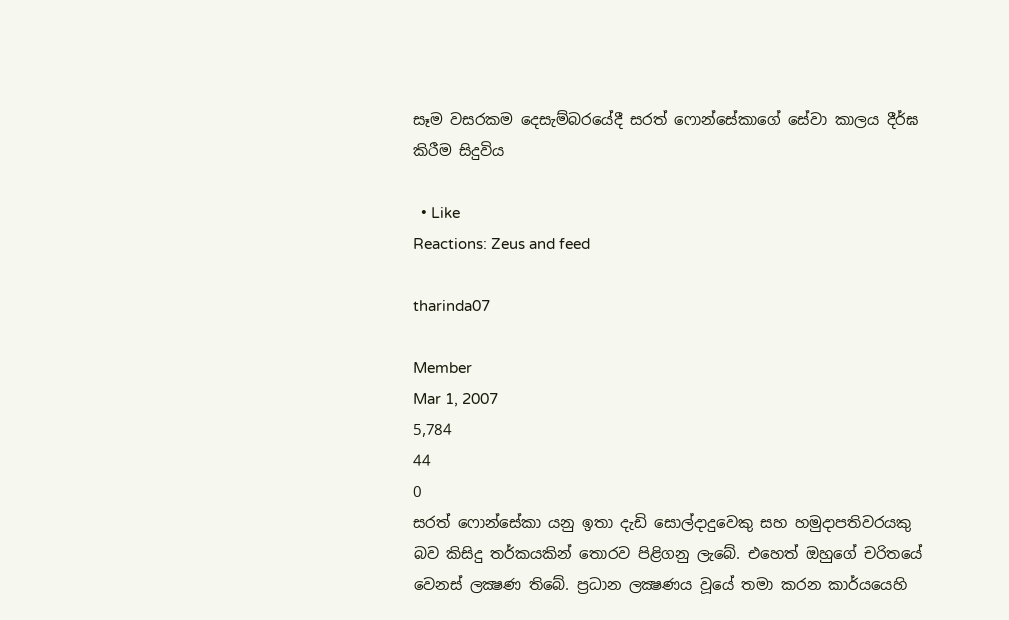සෑම වසරකම දෙසැම්බරයේදී සරත් ෆොන්සේකාගේ සේවා කාලය දීර්ඝ කිරීම සිදුවිය

  • Like
Reactions: Zeus and feed

tharinda07

Member
Mar 1, 2007
5,784
44
0
සරත් ෆොන්සේකා යනු ඉතා දැඩි සොල්දාදුවෙකු සහ හමුදාපතිවරයකු බව කිසිදු තර්කයකින් තොරව පිළිගනු ලැබේ. එහෙත් ඔහුගේ චරිතයේ වෙනස්‌ ලක්‍ෂණ තිබේ. ප්‍රධාන ලක්‍ෂණය වූයේ තමා කරන කාර්යයෙහි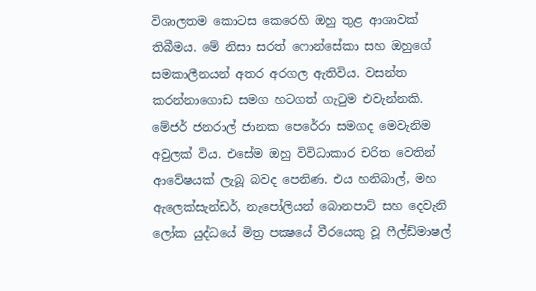විශාලතම කොටස කෙරෙහි ඔහු තුළ ආශාවක්‌ තිබීමය. මේ නිසා සරත් ෆොන්සේකා සහ ඔහුගේ සමකාලීනයන් අතර අරගල ඇතිවිය. වසන්ත කරන්නාගොඩ සමග හටගත් ගැටුම එවැන්නකි. මේජර් ජනරාල් ජානක පෙරේරා සමගද මෙවැනිම අවුලක්‌ විය. එසේම ඔහු විවිධාකාර චරිත වෙතින් ආවේෂයක්‌ ලැබූ බවද පෙනිණ. එය හනිබාල්, මහ ඇලෙක්‌සැන්ඩර්, නැපෝලියන් බොනපාට්‌ සහ දෙවැනි ලෝක යුද්ධයේ මිත්‍ර පක්‍ෂයේ වීරයෙකු වූ ෆීල්ඩ්මාෂල්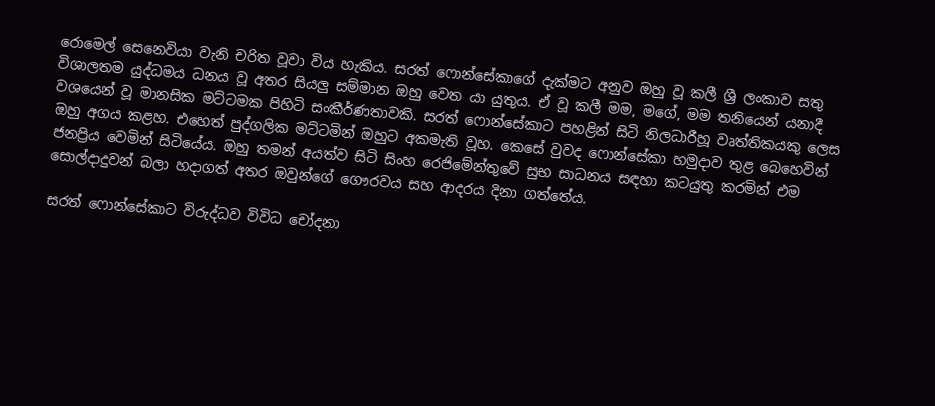රොමෙල් සෙනෙවියා වැනි චරිත වූවා විය හැකිය. සරත් ෆොන්සේකාගේ දැක්‌මට අනුව ඔහු වූ කලී ශ්‍රී ලංකාව සතු විශාලතම යුද්ධමය ධනය වූ අතර සියලු සම්මාන ඔහු වෙත යා යුතුය. ඒ වූ කලී මම, මගේ, මම තනියෙන් යනාදී වශයෙන් වූ මානසික මට්‌ටමක පිහිටි සංකීර්ණතාවකි. සරත් ෆොන්සේකාට පහළින් සිටි නිලධාරීහූ වෘත්තිකයකු ලෙස ඔහු අගය කළහ. එහෙත් පුද්ගලික මට්‌ටමින් ඔහුට අකමැති වූහ. කෙසේ වුවද ෆොන්සේකා හමුදාව තුළ බෙහෙවින් ජනප්‍රිය වෙමින් සිටියේය. ඔහු තමන් අයත්ව සිටි සිංහ රෙජිමේන්තුවේ සුභ සාධනය සඳහා කටයුතු කරමින් එම සොල්දාදුවන් බලා හදාගත් අතර ඔවුන්ගේ ගෞරවය සහ ආදරය දිනා ගත්තේය.

සරත් ෆොන්සේකාට විරුද්ධව විවිධ චෝදනා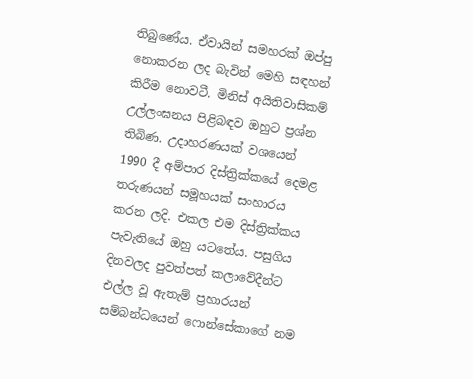තිබුණේය. ඒවායින් සමහරක්‌ ඔප්පු නොකරන ලද බැවින් මෙහි සඳහන් කිරීම නොවටී. මිනිස්‌ අයිතිවාසිකම් උල්ලංඝනය පිළිබඳව ඔහුට ප්‍රශ්න තිබිණ. උදාහරණයක්‌ වශයෙන් 1990 දී අම්පාර දිස්‌ත්‍රික්‌කයේ දෙමළ තරුණයන් සමූහයක්‌ සංහාරය කරන ලදි. එකල එම දිස්‌ත්‍රික්‌කය පැවැතියේ ඔහු යටතේය. පසුගිය දිනවලද පුවත්පත් කලාවේදීන්ට එල්ල වූ ඇතැම් ප්‍රහාරයන් සම්බන්ධයෙන් ෆොන්සේකාගේ නම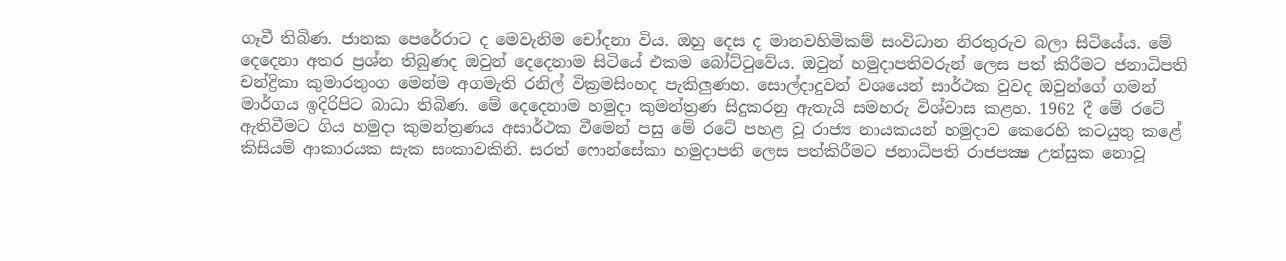ගෑවී තිබිණ. ජානක පෙරේරාට ද මෙවැනිම චෝදනා විය. ඔහු දෙස ද මානවහිමිකම් සංවිධාන නිරතුරුව බලා සිටියේය. මේ දෙදෙනා අතර ප්‍රශ්න තිබුණද ඔවුන් දෙදෙනාම සිටියේ එකම බෝට්‌ටුවේය. ඔවුන් හමුදාපතිවරුන් ලෙස පත් කිරීමට ජනාධිපති චන්ද්‍රිකා කුමාරතුංග මෙන්ම අගමැති රනිල් වික්‍රමසිංහද පැකිලුණහ. සොල්දාදුවන් වශයෙන් සාර්ථක වුවද ඔවුන්ගේ ගමන් මාර්ගය ඉදිරිපිට බාධා තිබිණ. මේ දෙදෙනාම හමුදා කුමන්ත්‍රණ සිදුකරනු ඇතැයි සමහරු විශ්වාස කළහ. 1962 දී මේ රටේ ඇතිවීමට ගිය හමුදා කුමන්ත්‍රණය අසාර්ථක වීමෙන් පසු මේ රටේ පහළ වූ රාජ්‍ය නායකයන් හමුදාව කෙරෙහි කටයුතු කළේ කිසියම් ආකාරයක සැක සංකාවකිනි. සරත් ෆොන්සේකා හමුදාපති ලෙස පත්කිරීමට ජනාධිපති රාජපක්‍ෂ උත්සුක නොවූ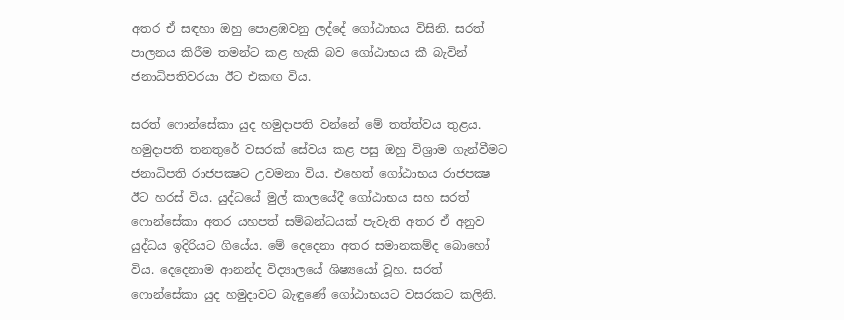අතර ඒ සඳහා ඔහු පොළඹවනු ලද්දේ ගෝඨාභය විසිනි. සරත් පාලනය කිරීම තමන්ට කළ හැකි බව ගෝඨාභය කී බැවින් ජනාධිපතිවරයා ඊට එකඟ විය.

සරත් ෆොන්සේකා යුද හමුදාපති වන්නේ මේ තත්ත්වය තුළය. හමුදාපති තනතුරේ වසරක්‌ සේවය කළ පසු ඔහු විශ්‍රාම ගැන්වීමට ජනාධිපති රාජපක්‍ෂට උවමනා විය. එහෙත් ගෝඨාභය රාජපක්‍ෂ ඊට හරස්‌ විය. යුද්ධයේ මුල් කාලයේදී ගෝඨාභය සහ සරත් ෆොන්සේකා අතර යහපත් සම්බන්ධයක්‌ පැවැති අතර ඒ අනුව යුද්ධය ඉදිරියට ගියේය. මේ දෙදෙනා අතර සමානකම්ද බොහෝ විය. දෙදෙනාම ආනන්ද විද්‍යාලයේ ශිෂ්‍යයෝ වූහ. සරත් ෆොන්සේකා යුද හමුදාවට බැඳුණේ ගෝඨාභයට වසරකට කලිනි.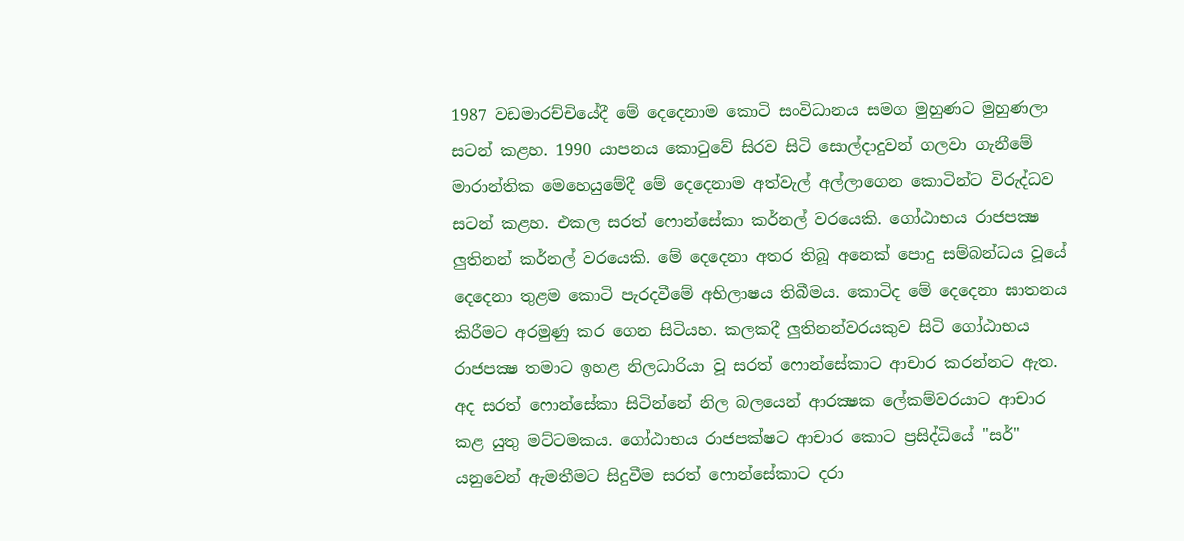1987 වඩමාරච්චියේදී මේ දෙදෙනාම කොටි සංවිධානය සමග මුහුණට මුහුණලා සටන් කළහ. 1990 යාපනය කොටුවේ සිරව සිටි සොල්දාදුවන් ගලවා ගැනීමේ මාරාන්තික මෙහෙයුමේදී මේ දෙදෙනාම අත්වැල් අල්ලාගෙන කොටින්ට විරුද්ධව සටන් කළහ. එකල සරත් ෆොන්සේකා කර්නල් වරයෙකි. ගෝඨාභය රාජපක්‍ෂ ලුතිනන් කර්නල් වරයෙකි. මේ දෙදෙනා අතර තිබූ අනෙක්‌ පොදු සම්බන්ධය වූයේ දෙදෙනා තුළම කොටි පැරදවීමේ අභිලාෂය තිබීමය. කොටිද මේ දෙදෙනා ඝාතනය කිරීමට අරමුණු කර ගෙන සිටියහ. කලකදී ලුතිනන්වරයකුව සිටි ගෝඨාභය රාජපක්‍ෂ තමාට ඉහළ නිලධාරියා වූ සරත් ෆොන්සේකාට ආචාර කරන්නට ඇත. අද සරත් ෆොන්සේකා සිටින්නේ නිල බලයෙන් ආරක්‍ෂක ලේකම්වරයාට ආචාර කළ යුතු මට්‌ටමකය. ගෝඨාභය රාජපක්‌ෂට ආචාර කොට ප්‍රසිද්ධියේ "සර්" යනුවෙන් ඇමතීමට සිදුවීම සරත් ෆොන්සේකාට දරා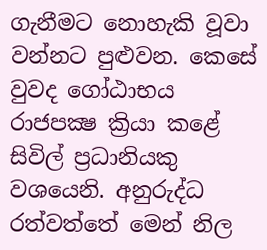ගැනීමට නොහැකි වූවා වන්නට පුළුවන. කෙසේ වුවද ගෝඨාභය රාජපක්‍ෂ ක්‍රියා කළේ සිවිල් ප්‍රධානියකු වශයෙනි. අනුරුද්ධ රත්වත්තේ මෙන් නිල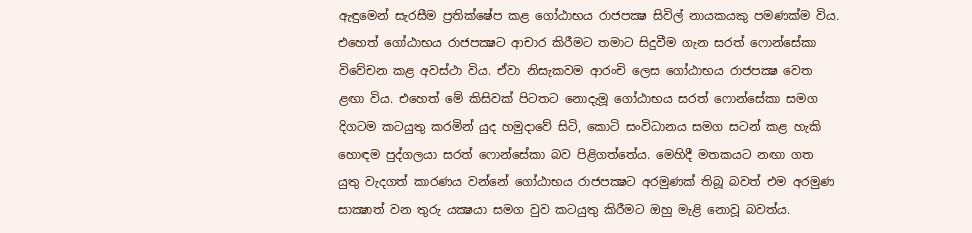ඇඳුමෙන් සැරසීම ප්‍රතික්‌ෂේප කළ ගෝඨාභය රාජපක්‍ෂ සිවිල් නායකයකු පමණක්‌ම විය. එහෙත් ගෝඨාභය රාජපක්‍ෂට ආචාර කිරීමට තමාට සිදුවීම ගැන සරත් ෆොන්සේකා විවේචන කළ අවස්‌ථා විය. ඒවා නිසැකවම ආරංචි ලෙස ගෝඨාභය රාජපක්‍ෂ වෙත ළඟා විය. එහෙත් මේ කිසිවක්‌ පිටතට නොදැමූ ගෝඨාභය සරත් ෆොන්සේකා සමග දිගටම කටයුතු කරමින් යුද හමුදාවේ සිටි, කොටි සංවිධානය සමග සටන් කළ හැකි හොඳම පුද්ගලයා සරත් ෆොන්සේකා බව පිළිගත්තේය. මෙහිදී මතකයට නඟා ගත යුතු වැදගත් කාරණය වන්නේ ගෝඨාභය රාජපක්‍ෂට අරමුණක්‌ තිබූ බවත් එම අරමුණ සාක්‍ෂාත් වන තුරු යක්‍ෂයා සමග වුව කටයුතු කිරීමට ඔහු මැළි නොවූ බවත්ය.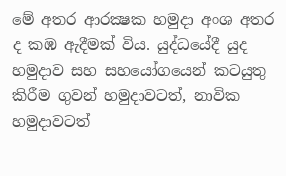මේ අතර ආරක්‍ෂක හමුදා අංශ අතර ද කඹ ඇදීමක්‌ විය. යුද්ධයේදී යුද හමුදාව සහ සහයෝගයෙන් කටයුතු කිරීම ගුවන් හමුදාවටත්, නාවික හමුදාවටත්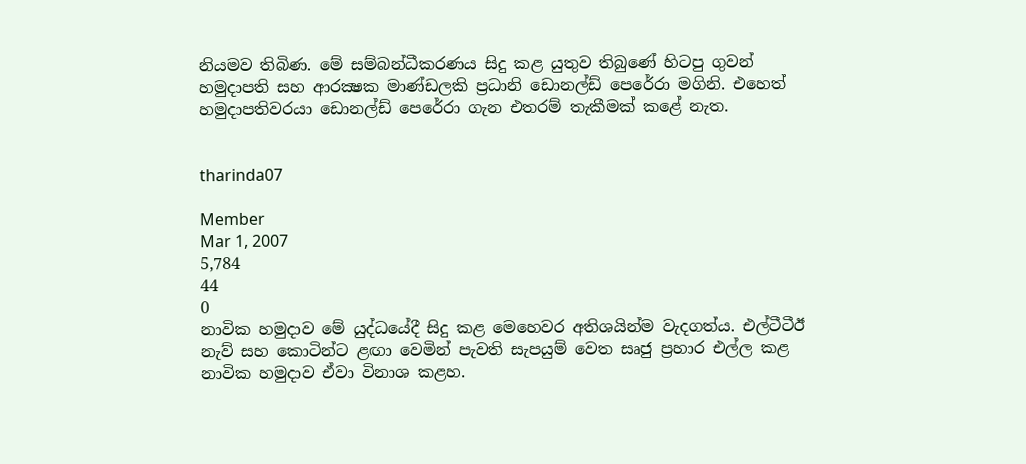නියමව තිබිණ. මේ සම්බන්ධීකරණය සිදු කළ යුතුව තිබුණේ හිටපු ගුවන් හමුදාපති සහ ආරක්‍ෂක මාණ්‌ඩලකි ප්‍රධානි ඩොනල්ඩ් පෙරේරා මගිනි. එහෙත් හමුදාපතිවරයා ඩොනල්ඩ් පෙරේරා ගැන එතරම් තැකීමක්‌ කළේ නැත.


tharinda07

Member
Mar 1, 2007
5,784
44
0
නාවික හමුදාව මේ යුද්ධයේදී සිදු කළ මෙහෙවර අතිශයින්ම වැදගත්ය. එල්ටීටීඊ නැව් සහ කොටින්ට ළඟා වෙමින් පැවති සැපයුම් වෙත සෘජු ප්‍රහාර එල්ල කළ නාවික හමුදාව ඒවා විනාශ කළහ.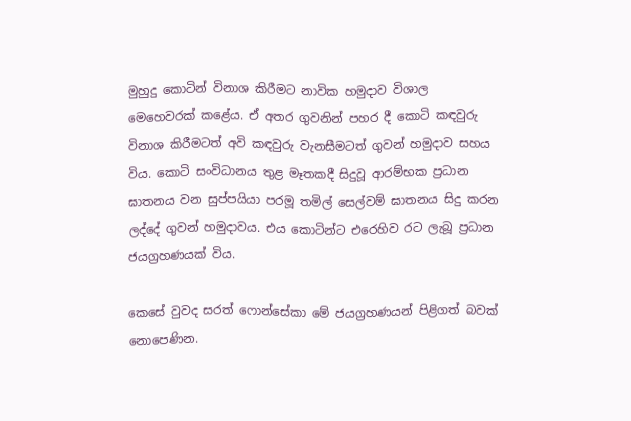මුහුදු කොටින් විනාශ කිරීමට නාවික හමුදාව විශාල මෙහෙවරක්‌ කළේය. ඒ අතර ගුවනින් පහර දී කොටි කඳවුරු විනාශ කිරීමටත් අවි කඳවුරු වැනසීමටත් ගුවන් හමුදාව සහය විය. කොටි සංවිධානය තුළ මෑතකදී සිදුවූ ආරම්භක ප්‍රධාන ඝාතනය වන සුප්පයියා පරමූ තමිල් සෙල්වම් ඝාතනය සිදු කරන ලද්දේ ගුවන් හමුදාවය. එය කොටින්ට එරෙහිව රට ලැබූ ප්‍රධාන ජයග්‍රහණයක්‌ විය.

කෙසේ වුවද සරත් ෆොන්සේකා මේ ජයග්‍රහණයන් පිළිගත් බවක්‌ නොපෙණින.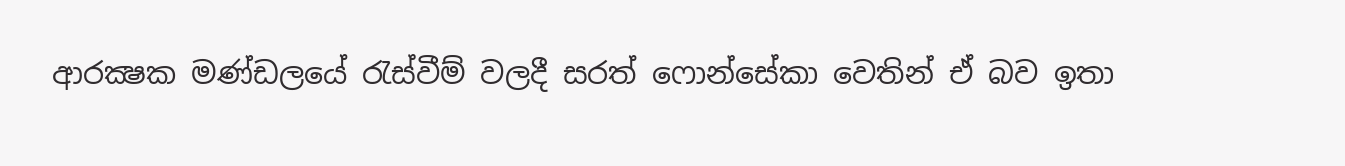ආරක්‍ෂක මණ්‌ඩලයේ රැස්‌වීම් වලදී සරත් ෆොන්සේකා වෙතින් ඒ බව ඉතා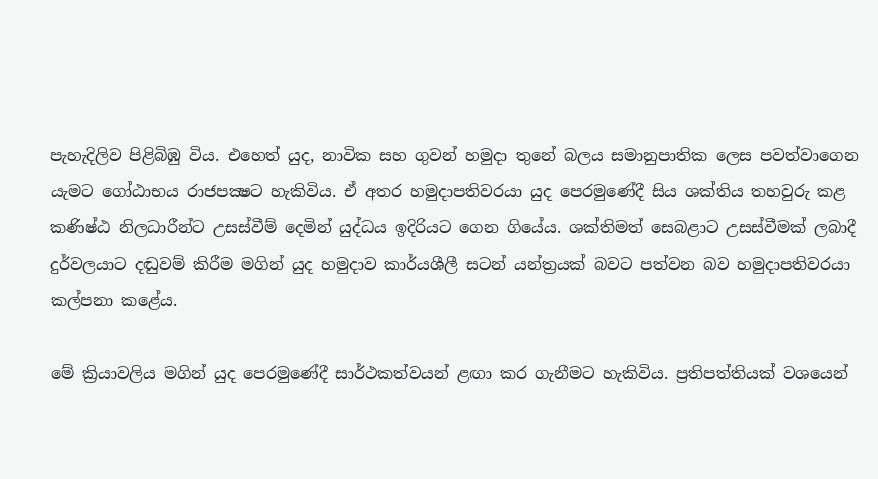පැහැදිලිව පිළිබිඹු විය. එහෙත් යුද, නාවික සහ ගුවන් හමුදා තුනේ බලය සමානුපාතික ලෙස පවත්වාගෙන යැමට ගෝඨාභය රාජපක්‍ෂට හැකිවිය. ඒ අතර හමුදාපතිවරයා යුද පෙරමුණේදී සිය ශක්‌තිය තහවුරු කළ කණිෂ්ඨ නිලධාරීන්ට උසස්‌වීම් දෙමින් යුද්ධය ඉදිරියට ගෙන ගියේය. ශක්‌තිමත් සෙබළාට උසස්‌වීමක්‌ ලබාදී දුර්වලයාට දඬුවම් කිරීම මගින් යුද හමුදාව කාර්යශීලී සටන් යන්ත්‍රයක්‌ බවට පත්වන බව හමුදාපතිවරයා කල්පනා කළේය.

මේ ක්‍රියාවලිය මගින් යුද පෙරමුණේදී සාර්ථකත්වයන් ළඟා කර ගැනීමට හැකිවිය. ප්‍රතිපත්තියක්‌ වශයෙන්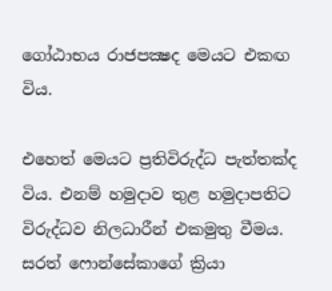ගෝඨාභය රාජපක්‍ෂද මෙයට එකඟ විය.

එහෙත් මෙයට ප්‍රතිවිරුද්ධ පැත්තක්‌ද විය. එනම් හමුදාව තුළ හමුදාපතිට විරුද්ධව නිලධාරීන් එකමුතු වීමය. සරත් ෆොන්සේකාගේ ක්‍රියා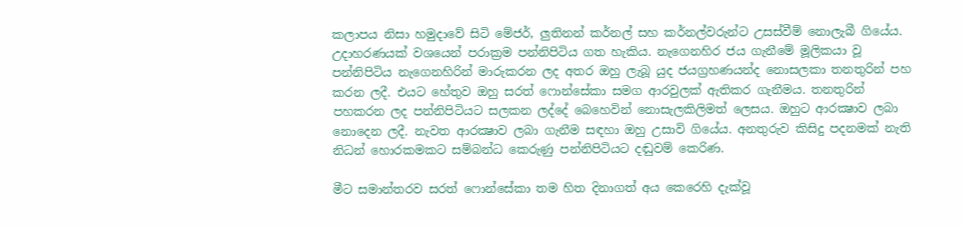කලාපය නිසා හමුදාවේ සිටි මේජර්, ලුතිනන් කර්නල් සහ කර්නල්වරුන්ට උසස්‌වීම් නොලැබී ගියේය. උදාහරණයක්‌ වශයෙන් පරාක්‍රම පන්නිපිටිය ගත හැකිය. නැගෙනහිර ජය ගැනීමේ මූලිකයා වූ පන්නිපිටිය නැගෙනහිරින් මාරුකරන ලද අතර ඔහු ලැබූ යුද ජයග්‍රහණයන්ද නොසලකා තනතුරින් පහ කරන ලදී. එයට හේතුව ඔහු සරත් ෆොන්සේකා සමග ආරවුලක්‌ ඇතිකර ගැනීමය. තනතුරින් පහකරන ලද පන්නිපිටියට සලකන ලද්දේ බෙහෙවින් නොසැලකිලිමත් ලෙසය. ඔහුට ආරක්‍ෂාව ලබා නොදෙන ලදී. නැවත ආරක්‍ෂාව ලබා ගැනීම සඳහා ඔහු උසාවි ගියේය. අනතුරුව කිසිදු පදනමක්‌ නැති නිධන් හොරකමකට සම්බන්ධ කෙරුණු පන්නිපිටියට දඬුවම් කෙරිණ.

මීට සමාන්තරව සරත් ෆොන්සේකා තම හිත දිනාගත් අය කෙරෙහි දැක්‌වූ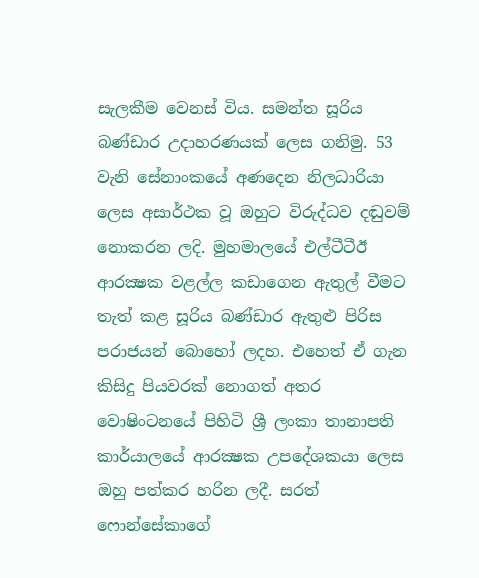සැලකීම වෙනස්‌ විය. සමන්ත සූරිය බණ්‌ඩාර උදාහරණයක්‌ ලෙස ගනිමු. 53 වැනි සේනාංකයේ අණදෙන නිලධාරියා ලෙස අසාර්ථක වූ ඔහුට විරුද්ධව දඬුවම් නොකරන ලදි. මුහමාලයේ එල්ටීටීඊ ආරක්‍ෂක වළල්ල කඩාගෙන ඇතුල් වීමට තැත් කළ සූරිය බණ්‌ඩාර ඇතුළු පිරිස පරාජයන් බොහෝ ලදහ. එහෙත් ඒ ගැන කිසිදු පියවරක්‌ නොගත් අතර වොෂිංටනයේ පිහිටි ශ්‍රී ලංකා තානාපති කාර්යාලයේ ආරක්‍ෂක උපදේශකයා ලෙස ඔහු පත්කර හරින ලදී. සරත් ෆොන්සේකාගේ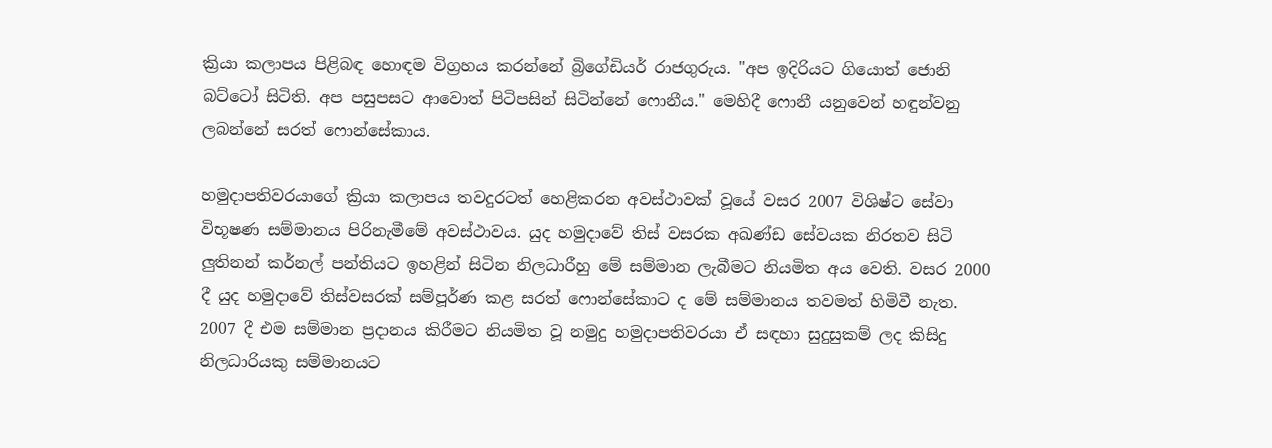ක්‍රියා කලාපය පිළිබඳ හොඳම විග්‍රහය කරන්නේ බ්‍රිගේඩියර් රාජගුරුය. "අප ඉදිරියට ගියොත් ජොනි බට්‌ටෝ සිටිති. අප පසුපසට ආවොත් පිටිපසින් සිටින්නේ ෆොනීය." මෙහිදී ෆොනී යනුවෙන් හඳුන්වනු ලබන්නේ සරත් ෆොන්සේකාය.

හමුදාපතිවරයාගේ ක්‍රියා කලාපය තවදුරටත් හෙළිකරන අවස්‌ථාවක්‌ වූයේ වසර 2007 විශිෂ්ට සේවා විභූෂණ සම්මානය පිරිනැමීමේ අවස්‌ථාවය. යුද හමුදාවේ තිස්‌ වසරක අඛණ්‌ඩ සේවයක නිරතව සිටි ලුතිනන් කර්නල් පන්තියට ඉහළින් සිටින නිලධාරීහු මේ සම්මාන ලැබීමට නියමිත අය වෙති. වසර 2000 දී යුද හමුදාවේ තිස්‌වසරක්‌ සම්පූර්ණ කළ සරත් ෆොන්සේකාට ද මේ සම්මානය තවමත් හිමිවී නැත. 2007 දී එම සම්මාන ප්‍රදානය කිරීමට නියමිත වූ නමුදු හමුදාපතිවරයා ඒ සඳහා සුදුසුකම් ලද කිසිදු නිලධාරියකු සම්මානයට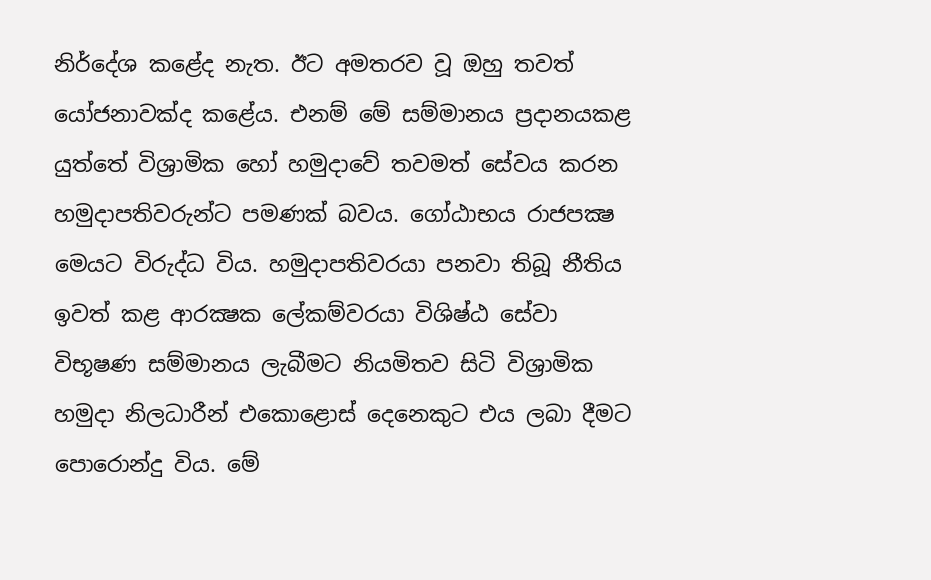නිර්දේශ කළේද නැත. ඊට අමතරව වූ ඔහු තවත් යෝජනාවක්‌ද කළේය. එනම් මේ සම්මානය ප්‍රදානයකළ යුත්තේ විශ්‍රාමික හෝ හමුදාවේ තවමත් සේවය කරන හමුදාපතිවරුන්ට පමණක්‌ බවය. ගෝඨාභය රාජපක්‍ෂ මෙයට විරුද්ධ විය. හමුදාපතිවරයා පනවා තිබූ නීතිය ඉවත් කළ ආරක්‍ෂක ලේකම්වරයා විශිෂ්ඨ සේවා විභූෂණ සම්මානය ලැබීමට නියමිතව සිටි විශ්‍රාමික හමුදා නිලධාරීන් එකොළොස්‌ දෙනෙකුට එය ලබා දීමට පොරොන්දු විය. මේ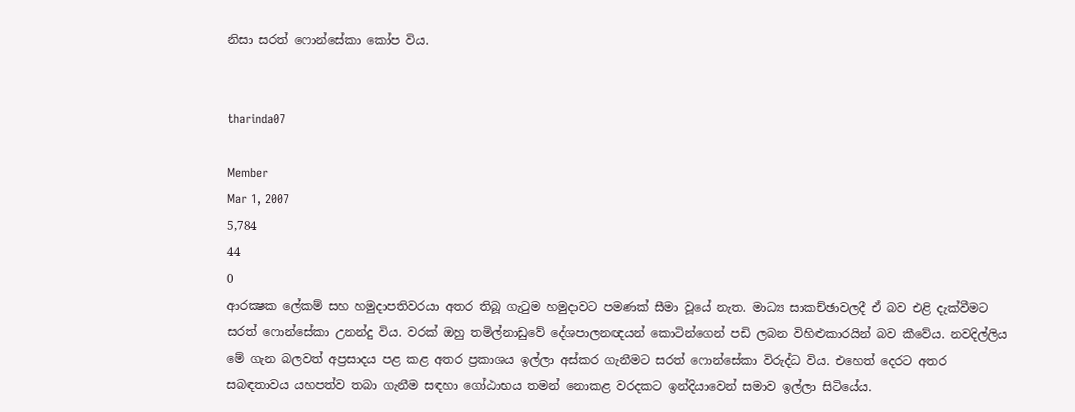නිසා සරත් ෆොන්සේකා කෝප විය.


tharinda07

Member
Mar 1, 2007
5,784
44
0
ආරක්‍ෂක ලේකම් සහ හමුදාපතිවරයා අතර තිබූ ගැටුම හමුදාවට පමණක්‌ සීමා වූයේ නැත. මාධ්‍ය සාකච්ඡාවලදී ඒ බව එළි දැක්‌වීමට සරත් ෆොන්සේකා උනන්දු විය. වරක්‌ ඔහු තමිල්නාඩුවේ දේශපාලනඥයන් කොටින්ගෙන් පඩි ලබන විහිළුකාරයින් බව කීවේය. නවදිල්ලිය මේ ගැන බලවත් අප්‍රසාදය පළ කළ අතර ප්‍රකාශය ඉල්ලා අස්‌කර ගැනීමට සරත් ෆොන්සේකා විරුද්ධ විය. එහෙත් දෙරට අතර සබඳතාවය යහපත්ව තබා ගැනීම සඳහා ගෝඨාභය තමන් නොකළ වරදකට ඉන්දියාවෙන් සමාව ඉල්ලා සිටියේය.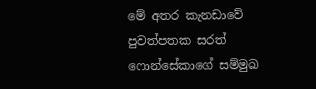මේ අතර කැනඩාවේ පුවත්පතක සරත් ෆොන්සේකාගේ සම්මුඛ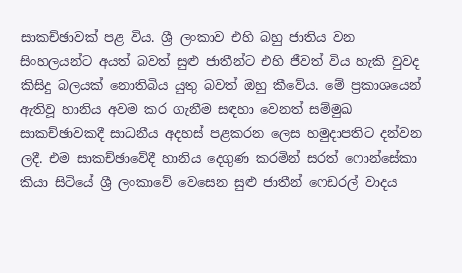සාකච්ඡාවක්‌ පළ විය. ශ්‍රී ලංකාව එහි බහු ජාතිය වන සිංහලයන්ට අයත් බවත් සුළු ජාතීන්ට එහි ජීවත් විය හැකි වුවද කිසිදු බලයක්‌ නොතිබිය යුතු බවත් ඔහු කීවේය. මේ ප්‍රකාශයෙන් ඇතිවූ හානිය අවම කර ගැනීම සඳහා වෙනත් සම්මුඛ සාකච්ඡාවකදී සාධනීය අදහස්‌ පළකරන ලෙස හමුදාපතිට දන්වන ලදී. එම සාකච්ඡාවේදී හානිය දෙගුණ කරමින් සරත් ෆොන්සේකා කියා සිටියේ ශ්‍රී ලංකාවේ වෙසෙන සුළු ජාතීන් ෆෙඩරල් වාදය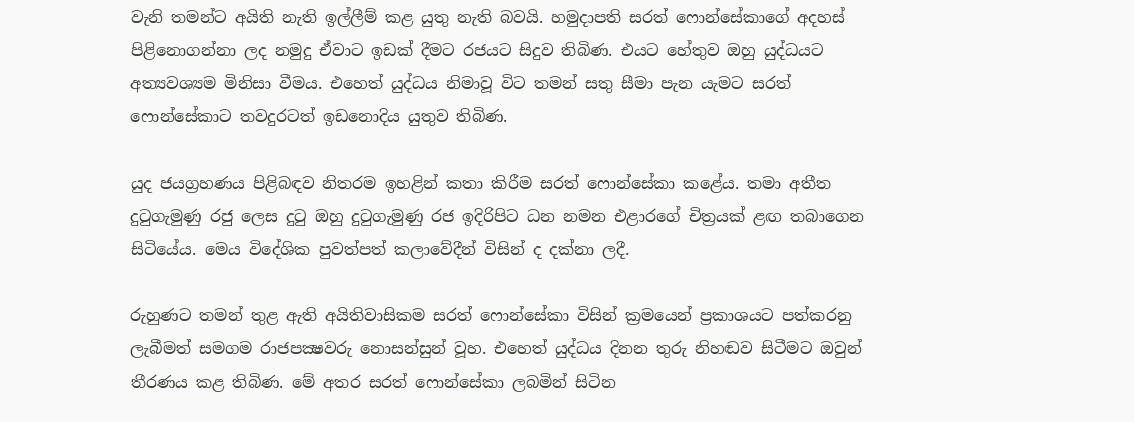වැනි තමන්ට අයිති නැති ඉල්ලීම් කළ යුතු නැති බවයි. හමුදාපති සරත් ෆොන්සේකාගේ අදහස්‌ පිළිනොගන්නා ලද නමුදු ඒවාට ඉඩක්‌ දීමට රජයට සිදුව තිබිණ. එයට හේතුව ඔහු යුද්ධයට අත්‍යවශ්‍යම මිනිසා වීමය. එහෙත් යුද්ධය නිමාවූ විට තමන් සතු සීමා පැන යැමට සරත් ෆොන්සේකාට තවදුරටත් ඉඩනොදිය යුතුව තිබිණ.

යුද ජයග්‍රහණය පිළිබඳව නිතරම ඉහළින් කතා කිරීම සරත් ෆොන්සේකා කළේය. තමා අතීත දුටුගැමුණු රජු ලෙස දුටු ඔහු දුටුගැමුණු රජ ඉදිරිපිට ධන නමන එළාරගේ චිත්‍රයක්‌ ළඟ තබාගෙන සිටියේය. මෙය විදේශික පුවත්පත් කලාවේදීන් විසින් ද දක්‌නා ලදී.

රුහුණට තමන් තුළ ඇති අයිතිවාසිකම සරත් ෆොන්සේකා විසින් ක්‍රමයෙන් ප්‍රකාශයට පත්කරනු ලැබීමත් සමගම රාජපක්‍ෂවරු නොසන්සුන් වූහ. එහෙත් යුද්ධය දිනන තුරු නිහඬව සිටීමට ඔවුන් තීරණය කළ තිබිණ. මේ අතර සරත් ෆොන්සේකා ලබමින් සිටින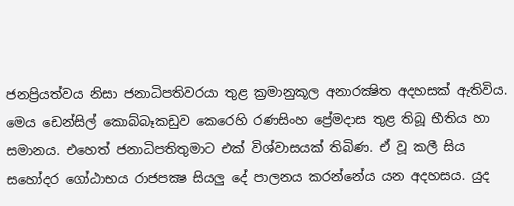ජනප්‍රියත්වය නිසා ජනාධිපතිවරයා තුළ ක්‍රමානුකූල අනාරක්‍ෂිත අදහසක්‌ ඇතිවිය. මෙය ඩෙන්සිල් කොබ්බෑකඩුව කෙරෙහි රණසිංහ ප්‍රේමදාස තුළ තිබූ භීතිය හා සමානය. එහෙත් ජනාධිපතිතුමාට එක්‌ විශ්වාසයක්‌ තිබිණ. ඒ වූ කලී සිය සහෝදර ගෝඨාභය රාජපක්‍ෂ සියලු දේ පාලනය කරන්නේය යන අදහසය. යුද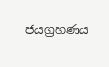ජයග්‍රහණය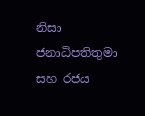නිසා ජනාධිපතිතුමා සහ රජය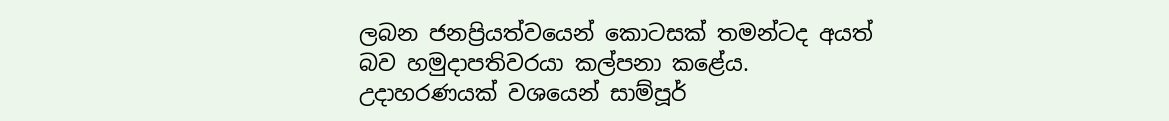ලබන ජනප්‍රියත්වයෙන් කොටසක්‌ තමන්ටද අයත් බව හමුදාපතිවරයා කල්පනා කළේය. උදාහරණයක්‌ වශයෙන් සාම්පූර්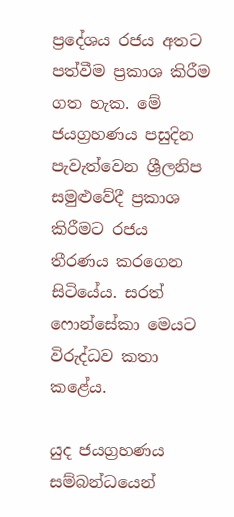ප්‍රදේශය රජය අතට පත්වීම ප්‍රකාශ කිරීම ගත හැක. මේ ජයග්‍රහණය පසුදින පැවැත්වෙන ශ්‍රීලනිප සමුළුවේදී ප්‍රකාශ කිරීමට රජය තීරණය කරගෙන සිටියේය. සරත් ෆොන්සේකා මෙයට විරුද්ධව කතා කළේය.

යුද ජයග්‍රහණය සම්බන්ධයෙන්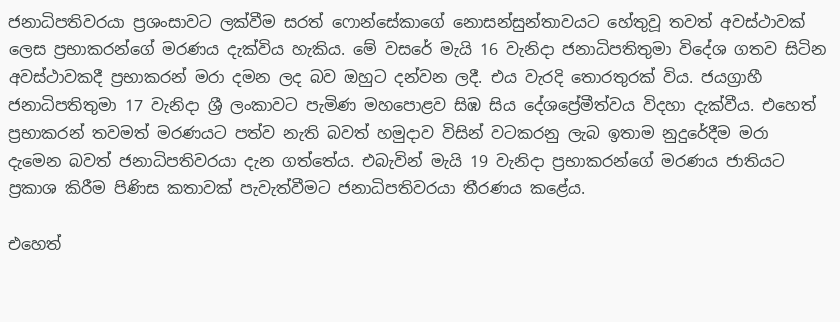ජනාධිපතිවරයා ප්‍රශංසාවට ලක්‌වීම සරත් ෆොන්සේකාගේ නොසන්සුන්තාවයට හේතුවූ තවත් අවස්‌ථාවක්‌ ලෙස ප්‍රභාකරන්ගේ මරණය දැක්‌විය හැකිය. මේ වසරේ මැයි 16 වැනිදා ජනාධිපතිතුමා විදේශ ගතව සිටින අවස්‌ථාවකදී ප්‍රභාකරන් මරා දමන ලද බව ඔහුට දන්වන ලදී. එය වැරදි තොරතුරක්‌ විය. ජයග්‍රාහී ජනාධිපතිතුමා 17 වැනිදා ශ්‍රී ලංකාවට පැමිණ මහපොළව සිඹ සිය දේශප්‍රේමීත්වය විදහා දැක්‌වීය. එහෙත් ප්‍රභාකරන් තවමත් මරණයට පත්ව නැති බවත් හමුදාව විසින් වටකරනු ලැබ ඉතාම නුදුරේදීම මරා දැමෙන බවත් ජනාධිපතිවරයා දැන ගත්තේය. එබැවින් මැයි 19 වැනිදා ප්‍රභාකරන්ගේ මරණය ජාතියට ප්‍රකාශ කිරීම පිණිස කතාවක්‌ පැවැත්වීමට ජනාධිපතිවරයා තීරණය කළේය.

එහෙත්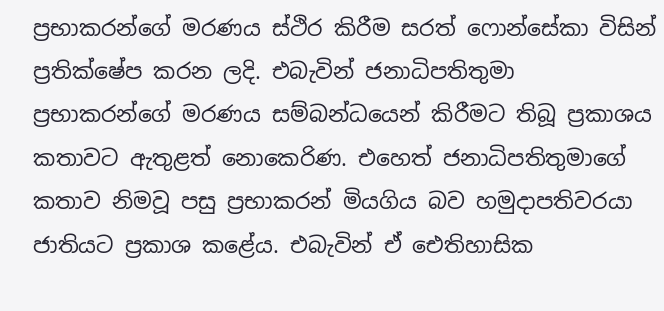ප්‍රභාකරන්ගේ මරණය ස්‌ථිර කිරීම සරත් ෆොන්සේකා විසින් ප්‍රතික්‌ෂේප කරන ලදි. එබැවින් ජනාධිපතිතුමා ප්‍රභාකරන්ගේ මරණය සම්බන්ධයෙන් කිරීමට තිබූ ප්‍රකාශය කතාවට ඇතුළත් නොකෙරිණ. එහෙත් ජනාධිපතිතුමාගේ කතාව නිමවූ පසු ප්‍රභාකරන් මියගිය බව හමුදාපතිවරයා ජාතියට ප්‍රකාශ කළේය. එබැවින් ඒ ඓතිහාසික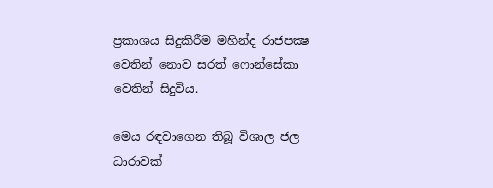ප්‍රකාශය සිදුකිරීම මහින්ද රාජපක්‍ෂ වෙතින් නොව සරත් ෆොන්සේකා වෙතින් සිදුවිය.

මෙය රඳවාගෙන තිබූ විශාල ජල ධාරාවක්‌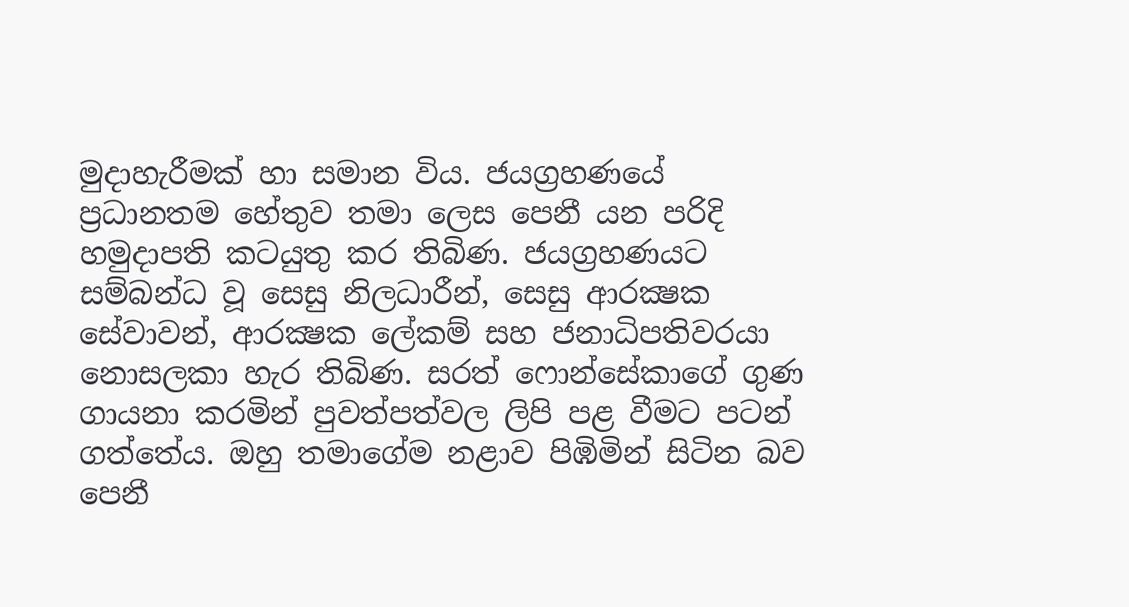මුදාහැරීමක්‌ හා සමාන විය. ජයග්‍රහණයේ ප්‍රධානතම හේතුව තමා ලෙස පෙනී යන පරිදි හමුදාපති කටයුතු කර තිබිණ. ජයග්‍රහණයට සම්බන්ධ වූ සෙසු නිලධාරීන්, සෙසු ආරක්‍ෂක සේවාවන්, ආරක්‍ෂක ලේකම් සහ ජනාධිපතිවරයා නොසලකා හැර තිබිණ. සරත් ෆොන්සේකාගේ ගුණ ගායනා කරමින් පුවත්පත්වල ලිපි පළ වීමට පටන් ගත්තේය. ඔහු තමාගේම නළාව පිඹිමින් සිටින බව පෙනී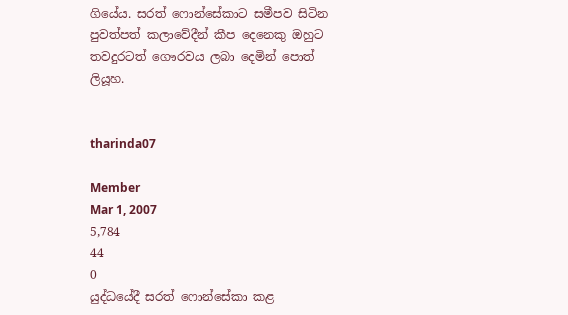ගියේය. සරත් ෆොන්සේකාට සමීපව සිටින පුවත්පත් කලාවේදීන් කීප දෙනෙකු ඔහුට තවදුරටත් ගෞරවය ලබා දෙමින් පොත් ලියූහ.


tharinda07

Member
Mar 1, 2007
5,784
44
0
යුද්ධයේදී සරත් ෆොන්සේකා කළ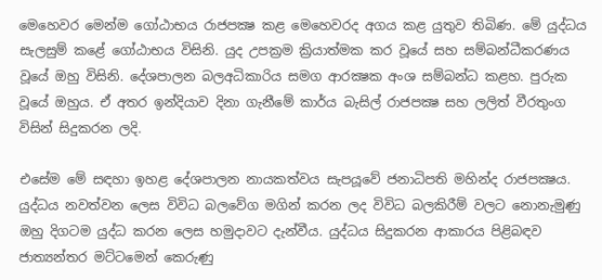මෙහෙවර මෙන්ම ගෝඨාභය රාජපක්‍ෂ කළ මෙහෙවරද අගය කළ යුතුව තිබිණ. මේ යුද්ධය සැලසුම් කළේ ගෝඨාභය විසිනි. යුද උපක්‍රම ක්‍රියාත්මක කර වූයේ සහ සම්බන්ධීකරණය වූයේ ඔහු විසිනි. දේශපාලන බලඅධිකාරිය සමග ආරක්‍ෂක අංශ සම්බන්ධ කළහ. පුරුක වූයේ ඔහුය. ඒ අතර ඉන්දියාව දිනා ගැනීමේ කාර්ය බැසිල් රාජපක්‍ෂ සහ ලලිත් වීරතුංග විසින් සිදුකරන ලදි.

එසේම මේ සඳහා ඉහළ දේශපාලන නායකත්වය සැපයූවේ ජනාධිපති මහින්ද රාජපක්‍ෂය. යුද්ධය නවත්වන ලෙස විවිධ බලවේග මගින් කරන ලද විවිධ බලකිරීම් වලට නොනැමුණු ඔහු දිගටම යුද්ධ කරන ලෙස හමුදාවට දැන්වීය. යුද්ධය සිදුකරන ආකාරය පිළිබඳව ජාත්‍යන්තර මට්‌ටමෙන් කෙරුණු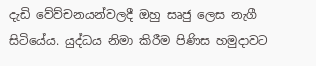දැඩි වේව්චනයන්වලදී ඔහු සෘජු ලෙස නැගී සිටියේය. යුද්ධය නිමා කිරීම පිණිස හමුදාවට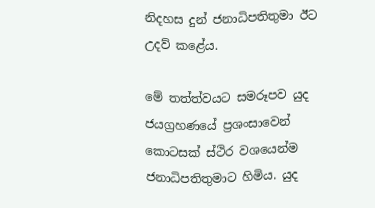නිදහස දුන් ජනාධිපතිතුමා ඊට උදව් කළේය.

මේ තත්ත්වයට සමරූපව යුද ජයග්‍රහණයේ ප්‍රශංසාවෙන් කොටසක්‌ ස්‌ථිර වශයෙන්ම ජනාධිපතිතුමාට හිමිය. යුද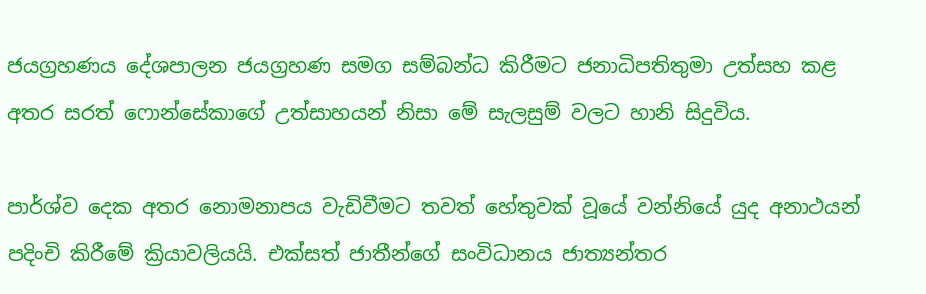ජයග්‍රහණය දේශපාලන ජයග්‍රහණ සමග සම්බන්ධ කිරීමට ජනාධිපතිතුමා උත්සහ කළ අතර සරත් ෆොන්සේකාගේ උත්සාහයන් නිසා මේ සැලසුම් වලට හානි සිදුවිය.

පාර්ශ්ව දෙක අතර නොමනාපය වැඩිවීමට තවත් හේතුවක්‌ වූයේ වන්නියේ යුද අනාථයන් පදිංචි කිරීමේ ක්‍රියාවලියයි. එක්‌සත් ජාතීන්ගේ සංවිධානය ජාත්‍යන්තර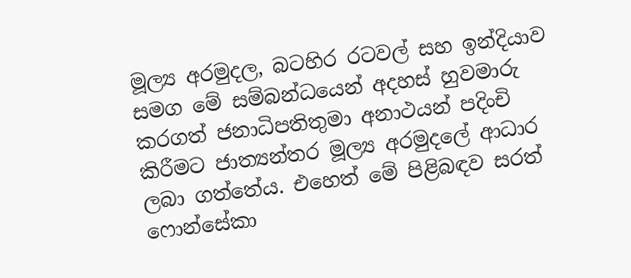මූල්‍ය අරමුදල, බටහිර රටවල් සහ ඉන්දියාව සමග මේ සම්බන්ධයෙන් අදහස්‌ හුවමාරු කරගත් ජනාධිපතිතුමා අනාථයන් පදිංචි කිරීමට ජාත්‍යන්තර මූල්‍ය අරමුදලේ ආධාර ලබා ගත්තේය. එහෙත් මේ පිළිබඳව සරත් ෆොන්සේකා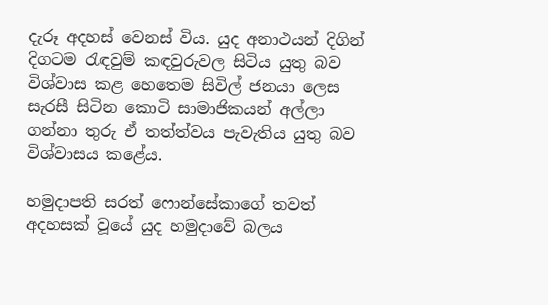දැරූ අදහස්‌ වෙනස්‌ විය. යුද අනාථයන් දිගින් දිගටම රැඳවුම් කඳවුරුවල සිටිය යුතු බව විශ්වාස කළ හෙතෙම සිවිල් ජනයා ලෙස සැරසී සිටින කොටි සාමාජිකයන් අල්ලා ගන්නා තුරු ඒ තත්ත්වය පැවැතිය යුතු බව විශ්වාසය කළේය.

හමුදාපති සරත් ෆොන්සේකාගේ තවත් අදහසක්‌ වූයේ යුද හමුදාවේ බලය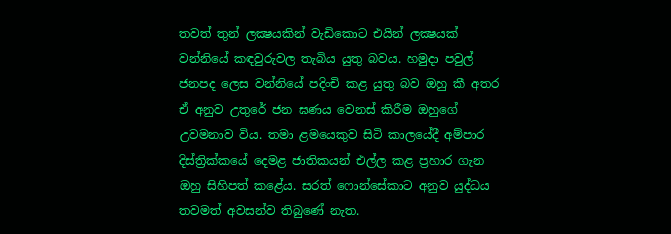තවත් තුන් ලක්‍ෂයකින් වැඩිකොට එයින් ලක්‍ෂයක්‌ වන්නියේ කඳවුරුවල තැබිය යුතු බවය. හමුදා පවුල් ජනපද ලෙස වන්නියේ පදිංචි කළ යුතු බව ඔහු කී අතර ඒ අනුව උතුරේ ජන ඝණය වෙනස්‌ කිරීම ඔහුගේ උවමනාව විය. තමා ළමයෙකුව සිටි කාලයේදී අම්පාර දිස්‌ත්‍රික්‌කයේ දෙමළ ජාතිකයන් එල්ල කළ ප්‍රහාර ගැන ඔහු සිහිපත් කළේය. සරත් ෆොන්සේකාට අනුව යුද්ධය තවමත් අවසන්ව තිබුණේ නැත.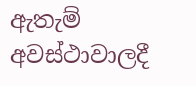ඇතැම් අවස්‌ථාවාලදී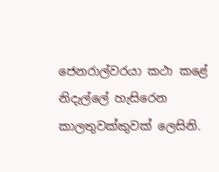ජෙනරාල්වරයා කථා කළේ නිදැල්ලේ හැසිරෙන කාලතුවක්‌කුවක්‌ ලෙසිනි.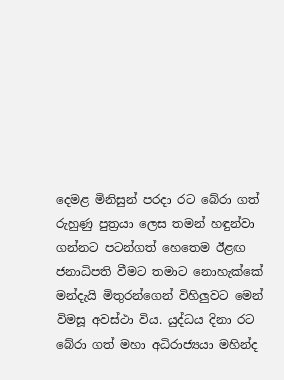දෙමළ මිනිසුන් පරදා රට බේරා ගත් රුහුණු පුත්‍රයා ලෙස තමන් හඳුන්වා ගන්නට පටන්ගත් හෙතෙම ඊළඟ ජනාධිපති වීමට තමාට නොහැක්‌කේ මන්දැයි මිතුරන්ගෙන් විහිලුවට මෙන් විමසූ අවස්‌ථා විය. යුද්ධය දිනා රට බේරා ගත් මහා අධිරාජ්‍යයා මහින්ද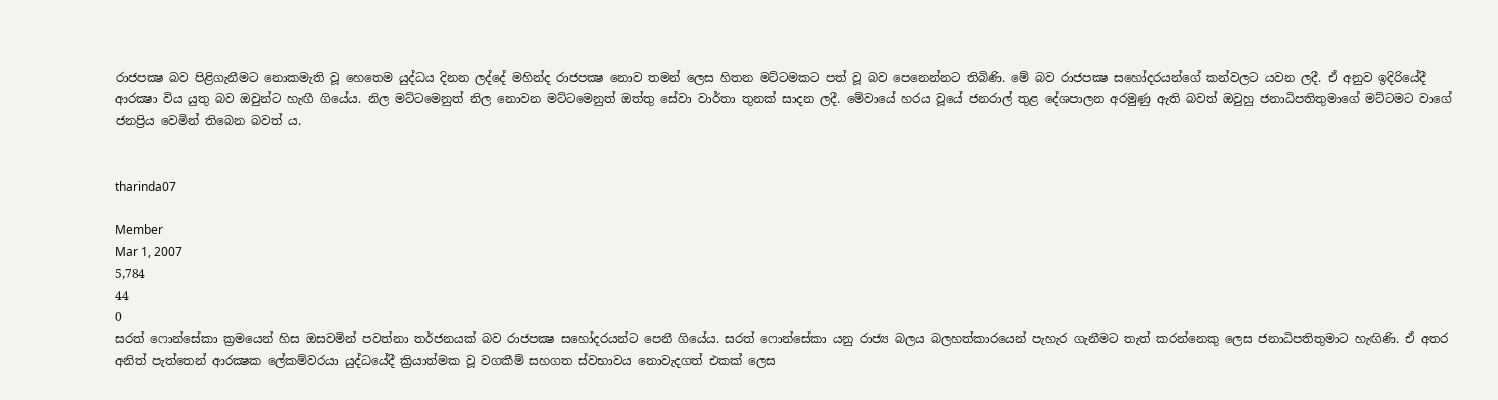රාජපක්‍ෂ බව පිළිගැනීමට නොකමැති වූ හෙතෙම යුද්ධය දිනන ලද්දේ මහින්ද රාජපක්‍ෂ නොව තමන් ලෙස හිතන මට්‌ටමකට පත් වූ බව පෙනෙන්නට තිබිණි. මේ බව රාජපක්‍ෂ සහෝදරයන්ගේ කන්වලට යවන ලදී. ඒ අනුව ඉදිරියේදී ආරක්‍ෂා විය යුතු බව ඔවුන්ට හැඟී ගියේය. නිල මට්‌ටමෙනුත් නිල නොවන මට්‌ටමෙනුත් ඔත්තු සේවා වාර්තා තුනක්‌ සාදන ලදී. මේවායේ හරය වූයේ ජනරාල් තුළ දේශපාලන අරමුණු ඇති බවත් ඔවුහු ජනාධිපතිතුමාගේ මට්‌ටමට වාගේ ජනප්‍රිය වෙමින් තිබෙන බවත් ය.


tharinda07

Member
Mar 1, 2007
5,784
44
0
සරත් ෆොන්සේකා ක්‍රමයෙන් හිස ඔසවමින් පවත්නා තර්ජනයක්‌ බව රාජපක්‍ෂ සහෝදරයන්ට පෙනී ගියේය. සරත් ෆොන්සේකා යනු රාජ්‍ය බලය බලහත්කාරයෙන් පැහැර ගැනීමට තැත් කරන්නෙකු ලෙස ජනාධිපතිතුමාට හැඟිණි. ඒ අතර අනිත් පැත්තෙන් ආරක්‍ෂක ලේකම්වරයා යුද්ධයේදී ක්‍රියාත්මක වූ වගකීම් සහගත ස්‌වභාවය නොවැදගත් එකක්‌ ලෙස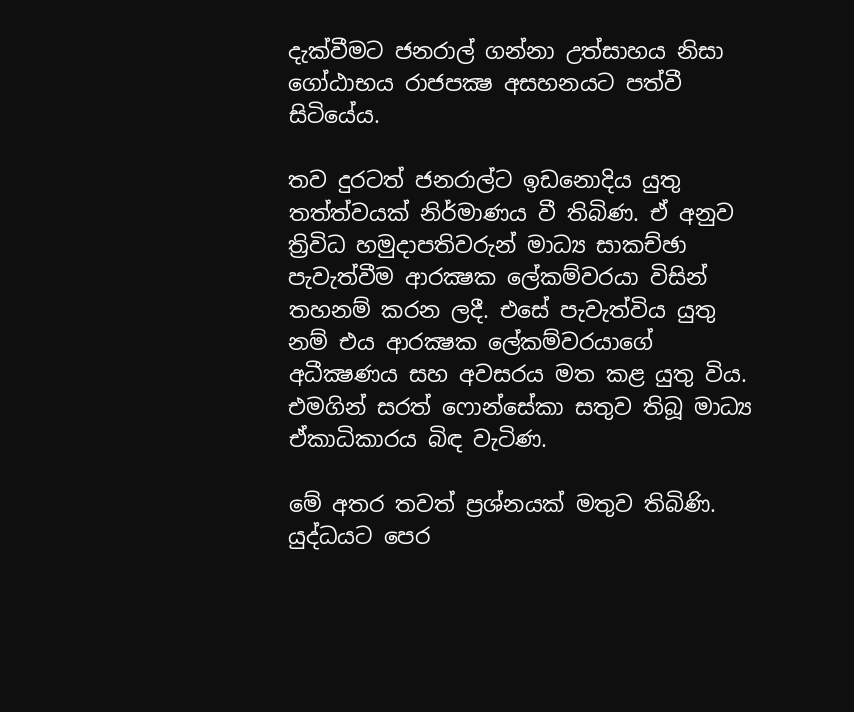දැක්‌වීමට ජනරාල් ගන්නා උත්සාහය නිසා ගෝඨාභය රාජපක්‍ෂ අසහනයට පත්වී සිටියේය.

තව දුරටත් ජනරාල්ට ඉඩනොදිය යුතු තත්ත්වයක්‌ නිර්මාණය වී තිබිණ. ඒ අනුව ත්‍රිවිධ හමුදාපතිවරුන් මාධ්‍ය සාකච්ඡා පැවැත්වීම ආරක්‍ෂක ලේකම්වරයා විසින් තහනම් කරන ලදී. එසේ පැවැත්විය යුතු නම් එය ආරක්‍ෂක ලේකම්වරයාගේ අධීක්‍ෂණය සහ අවසරය මත කළ යුතු විය. එමගින් සරත් ෆොන්සේකා සතුව තිබූ මාධ්‍ය ඒකාධිකාරය බිඳ වැටිණ.

මේ අතර තවත් ප්‍රශ්නයක්‌ මතුව තිබිණි. යුද්ධයට පෙර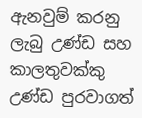ඇනවුම් කරනු ලැබු උණ්‌ඩ සහ කාලතුවක්‌කු උණ්‌ඩ පුරවාගත්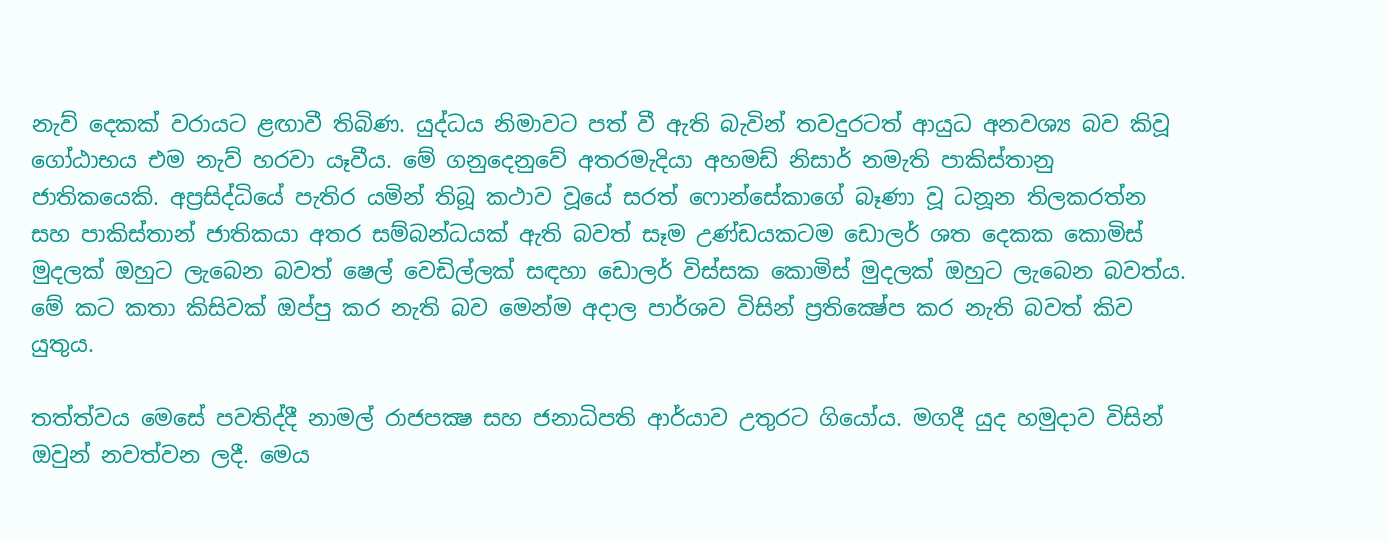නැව් දෙකක්‌ වරායට ළඟාවී තිබිණ. යුද්ධය නිමාවට පත් වී ඇති බැවින් තවදුරටත් ආයුධ අනවශ්‍ය බව කිවූ ගෝඨාභය එම නැව් හරවා යෑවීය. මේ ගනුදෙනුවේ අතරමැදියා අහමඩ් නිසාර් නමැති පාකිස්‌තානු ජාතිකයෙකි. අප්‍රසිද්ධියේ පැතිර යමින් තිබූ කථාව වූයේ සරත් ෆොන්සේකාගේ බෑණා වූ ධනූන තිලකරත්න සහ පාකිස්‌තාන් ජාතිකයා අතර සම්බන්ධයක්‌ ඇති බවත් සෑම උණ්‌ඩයකටම ඩොලර් ශත දෙකක කොමිස්‌ මුදලක්‌ ඔහුට ලැබෙන බවත් ෂෙල් වෙඩිල්ලක්‌ සඳහා ඩොලර් විස්‌සක කොමිස්‌ මුදලක්‌ ඔහුට ලැබෙන බවත්ය. මේ කට කතා කිසිවක්‌ ඔප්පු කර නැති බව මෙන්ම අදාල පාර්ශව විසින් ප්‍රතික්‍ෂේප කර නැති බවත් කිව යුතුය.

තත්ත්වය මෙසේ පවතිද්දී නාමල් රාජපක්‍ෂ සහ ජනාධිපති ආර්යාව උතුරට ගියෝය. මගදී යුද හමුදාව විසින් ඔවුන් නවත්වන ලදී. මෙය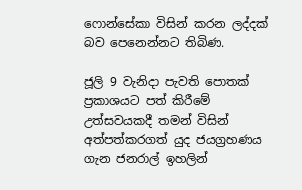ෆොන්සේකා විසින් කරන ලද්දක්‌ බව පෙනෙන්නට තිබිණ.

ජූලි 9 වැනිදා පැවති පොතක්‌ ප්‍රකාශයට පත් කිරීමේ උත්සවයකදී තමන් විසින් අත්පත්කරගත් යුද ජයග්‍රහණය ගැන ජනරාල් ඉහලින්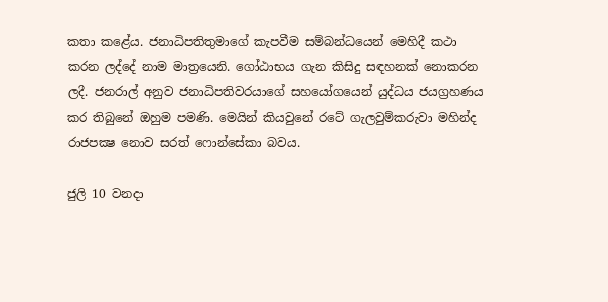කතා කළේය. ජනාධිපතිතුමාගේ කැපවීම සම්බන්ධයෙන් මෙහිදී කථා කරන ලද්දේ නාම මාත්‍රයෙනි. ගෝඨාභය ගැන කිසිදු සඳහනක්‌ නොකරන ලදී. ජනරාල් අනුව ජනාධිපතිවරයාගේ සහයෝගයෙන් යුද්ධය ජයග්‍රහණය කර තිබුනේ ඔහුම පමණි. මෙයින් කියවුනේ රටේ ගැලවුම්කරුවා මහින්ද රාජපක්‍ෂ නොව සරත් ෆොන්සේකා බවය.

ජුලි 10 වනදා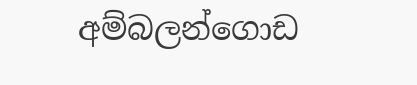අම්බලන්ගොඩ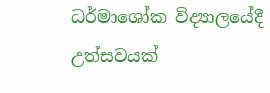ධර්මාශෝක විද්‍යාලයේදී උත්සවයක්‌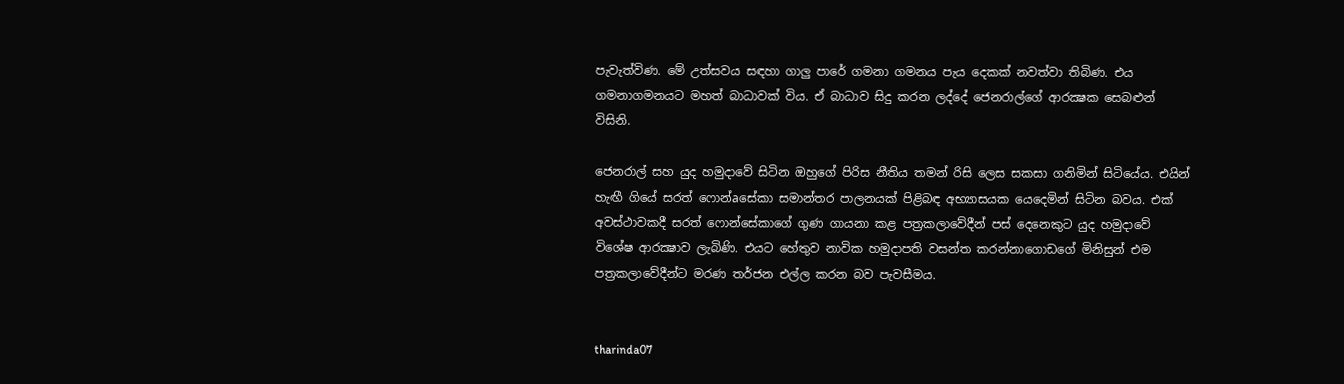පැවැත්විණ. මේ උත්සවය සඳහා ගාලු පාරේ ගමනා ගමනය පැය දෙකක්‌ නවත්වා තිබිණ. එය ගමනාගමනයට මහත් බාධාවක්‌ විය. ඒ බාධාව සිදු කරන ලද්දේ ජෙනරාල්ගේ ආරක්‍ෂක සෙබළුන් විසිනි.

ජෙනරාල් සහ යුද හමුදාවේ සිටින ඔහුගේ පිරිස නීතිය තමන් රිසි ලෙස සකසා ගනිමින් සිටියේය. එයින් හැඟී ගියේ සරත් ෆොන්aසේකා සමාන්තර පාලනයක්‌ පිළිබඳ අභ්‍යාසයක යෙදෙමින් සිටින බවය. එක්‌ අවස්‌ථාවකදී සරත් ෆොන්සේකාගේ ගුණ ගායනා කළ පත්‍රකලාවේදීන් පස්‌ දෙනෙකුට යුද හමුදාවේ විශේෂ ආරක්‍ෂාව ලැබිණි. එයට හේතුව නාවික හමුදාපති වසන්ත කරන්නාගොඩගේ මිනිසුන් එම පත්‍රකලාවේදීන්ට මරණ තර්ජන එල්ල කරන බව පැවසීමය.


tharinda07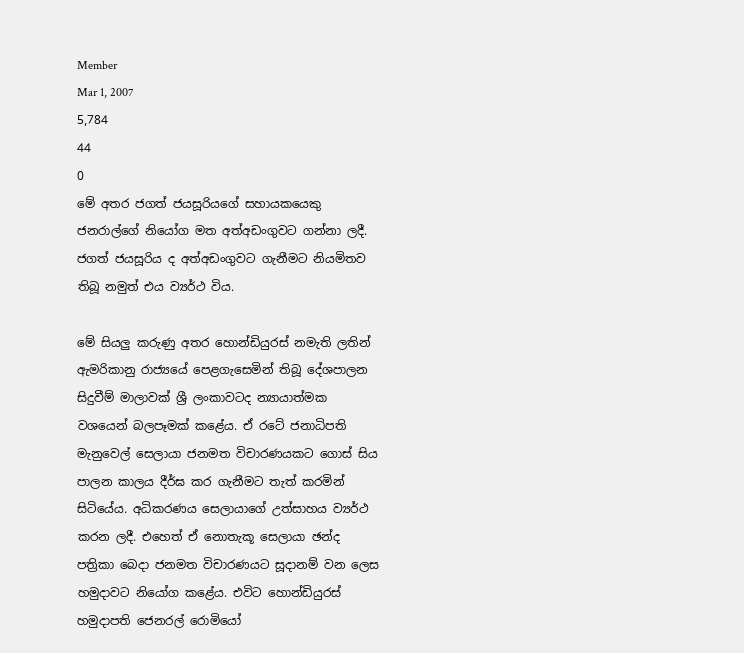Member
Mar 1, 2007
5,784
44
0
මේ අතර ජගත් ජයසූරියගේ සහායකයෙකු ජනරාල්ගේ නියෝග මත අත්අඩංගුවට ගන්නා ලදී. ජගත් ජයසූරිය ද අත්අඩංගුවට ගැනීමට නියමිතව තිබූ නමුත් එය ව්‍යර්ථ විය.

මේ සියලු කරුණු අතර හොන්ඩියුරස්‌ නමැති ලතින් ඇමරිකානු රාජ්‍යයේ පෙළගැසෙමින් තිබූ දේශපාලන සිදුවීම් මාලාවක්‌ ශ්‍රී ලංකාවටද න්‍යායාත්මක වශයෙන් බලපෑමක්‌ කළේය. ඒ රටේ ජනාධිපති මැනුවෙල් සෙලායා ජනමත විචාරණයකට ගොස්‌ සිය පාලන කාලය දීර්ඝ කර ගැනීමට තැත් කරමින් සිටියේය. අධිකරණය සෙලායාගේ උත්සාහය ව්‍යර්ථ කරන ලදී. එහෙත් ඒ නොතැකූ සෙලායා ඡන්ද පත්‍රිකා බෙදා ජනමත විචාරණයට සූදානම් වන ලෙස හමුදාවට නියෝග කළේය. එවිට හොන්ඩියුරස්‌ හමුදාපති ජෙනරල් රොමියෝ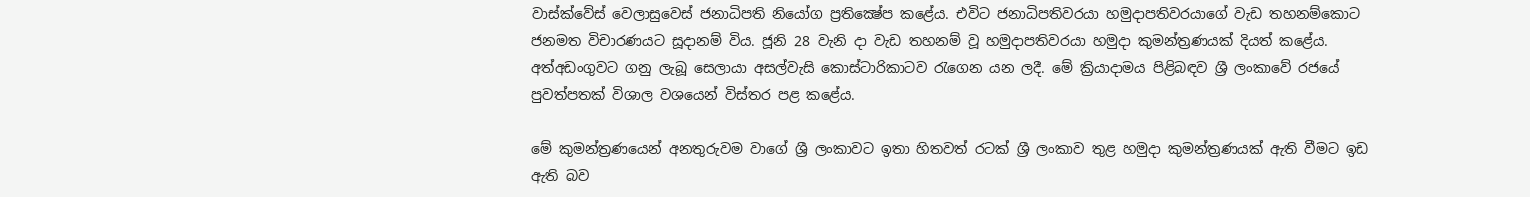වාස්‌ක්‌වේස්‌ වෙලාසුවෙස්‌ ජනාධිපති නියෝග ප්‍රතික්‍ෂේප කළේය. එවිට ජනාධිපතිවරයා හමුදාපතිවරයාගේ වැඩ තහනම්කොට ජනමත විචාරණයට සූදානම් විය. ජූනි 28 වැනි දා වැඩ තහනම් වූ හමුදාපතිවරයා හමුදා කුමන්ත්‍රණයක්‌ දියත් කළේය. අත්අඩංගුවට ගනු ලැබූ සෙලායා අසල්වැසි කොස්‌ටාරිකාටව රැගෙන යන ලදී. මේ ක්‍රියාදාමය පිළිබඳව ශ්‍රී ලංකාවේ රජයේ පුවත්පතක්‌ විශාල වශයෙන් විස්‌තර පළ කළේය.

මේ කුමන්ත්‍රණයෙන් අනතුරුවම වාගේ ශ්‍රී ලංකාවට ඉතා හිතවත් රටක්‌ ශ්‍රී ලංකාව තුළ හමුදා කුමන්ත්‍රණයක්‌ ඇති වීමට ඉඩ ඇති බව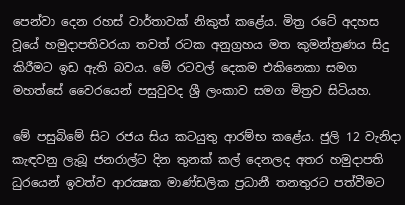පෙන්වා දෙන රහස්‌ වාර්තාවක්‌ නිකුත් කළේය. මිත්‍ර රටේ අදහස වූයේ හමුදාපතිවරයා තවත් රටක අනුග්‍රහය මත කුමන්ත්‍රණය සිදු කිරීමට ඉඩ ඇති බවය. මේ රටවල් දෙකම එකිනෙකා සමග මහත්සේ වෛරයෙන් පසුවුවද ශ්‍රී ලංකාව සමග මිත්‍රව සිටියහ.

මේ පසුබිමේ සිට රජය සිය කටයුතු ආරම්භ කළේය. ජුලි 12 වැනිදා කැඳවනු ලැබූ ජනරාල්ට දින තුනක්‌ කල් දෙනලද අතර හමුදාපති ධුරයෙන් ඉවත්ව ආරක්‍ෂක මාණ්‌ඩලික ප්‍රධානී තනතුරට පත්වීමට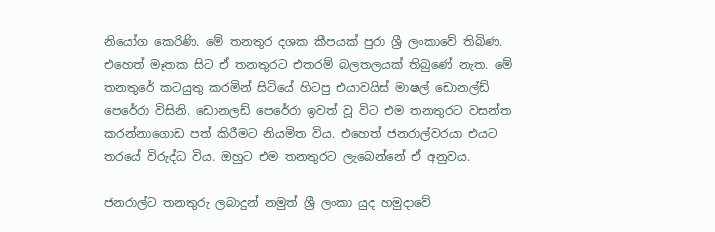නියෝග කෙරිණි. මේ තනතුර දශක කීපයක්‌ පුරා ශ්‍රී ලංකාවේ තිබිණ. එහෙත් මෑතක සිට ඒ තනතුරට එතරම් බලතලයක්‌ තිබුණේ නැත. මේ තනතුරේ කටයුතු කරමින් සිටියේ හිටපු එයාවයිස්‌ මාෂල් ඩොනල්ඩ් පෙරේරා විසිනි. ඩොනලඩ් පෙරේරා ඉවත් වූ විට එම තනතුරට වසන්ත කරන්නාගොඩ පත් කිරීමට නියමිත විය. එහෙත් ජනරාල්වරයා එයට තරයේ විරුද්ධ විය. ඔහුට එම තනතුරට ලැබෙන්නේ ඒ අනුවය.

ජනරාල්ට තනතුරු ලබාදුන් නමුත් ශ්‍රී ලංකා යුද හමුදාවේ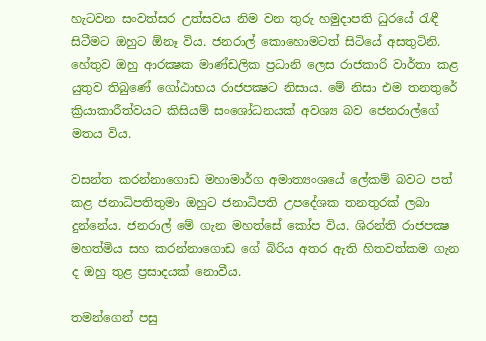හැටවන සංවත්සර උත්සවය නිම වන තුරු හමුදාපති ධුරයේ රැඳී සිටීමට ඔහුට ඕනෑ විය. ජනරාල් කොහොමටත් සිටියේ අසතුටිනි. හේතුව ඔහු ආරක්‍ෂක මාණ්‌ඩලික ප්‍රධානි ලෙස රාජකාරි වාර්තා කළ යුතුව තිබුණේ ගෝඨාභය රාජපක්‍ෂට නිසාය. මේ නිසා එම තනතුරේ ක්‍රියාකාරීත්වයට කිසියම් සංශෝධනයක්‌ අවශ්‍ය බව ජෙනරාල්ගේ මතය විය.

වසන්ත කරන්නාගොඩ මහාමාර්ග අමාත්‍යංශයේ ලේකම් බවට පත් කළ ජනාධිපතිතුමා ඔහුට ජනාධිපති උපදේශක තනතුරක්‌ ලබා දුන්නේය. ජනරාල් මේ ගැන මහත්සේ කෝප විය. ශිරන්ති රාජපක්‍ෂ මහත්මිය සහ කරන්නාගොඩ ගේ බිරිය අතර ඇති හිතවත්කම ගැන ද ඔහු තුළ ප්‍රසාදයක්‌ නොවීය.

තමන්ගෙන් පසු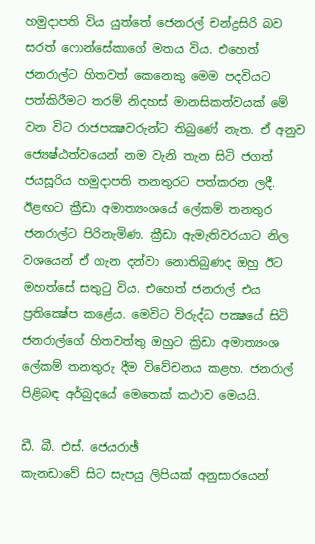හමුදාපති විය යුත්තේ ජෙනරල් චන්ද්‍රසිරි බව සරත් ෆොන්සේකාගේ මතය විය. එහෙත් ජනරාල්ට හිතවත් කෙනෙකු මෙම පදවියට පත්කිරීමට තරම් නිදහස්‌ මානසිකත්වයක්‌ මේ වන විට රාජපක්‍ෂවරුන්ට තිබුණේ නැත. ඒ අනුව ජ්‍යෙෂ්ඨත්වයෙන් නම වැනි තැන සිටි ජගත් ජයසූරිය හමුදාපති තනතුරට පත්කරන ලදී. ඊළඟට ක්‍රීඩා අමාත්‍යංශයේ ලේකම් තනතුර ජනරාල්ට පිරිනැමිණ. ක්‍රීඩා ඇමැතිවරයාට නිල වශයෙන් ඒ ගැන දන්වා නොතිබුණද ඔහු ඊට මහත්සේ සතුටු විය. එහෙත් ජනරාල් එය ප්‍රතික්‍ෂේප කළේය. මෙවිට විරුද්ධ පක්‍ෂයේ සිටි ජනරාල්ගේ හිතවත්තු ඔහුට ක්‍රිඩා අමාත්‍යංශ ලේකම් තනතුරු දීම විවේචනය කළහ. ජනරාල් පිළිබඳ අර්බුදයේ මෙතෙක්‌ කථාව මෙයයි.

ඩී. බී. එස්‌. ජෙයරාඡ්
කැනඩාවේ සිට සැපයු ලිපියක්‌ අනුසාරයෙන්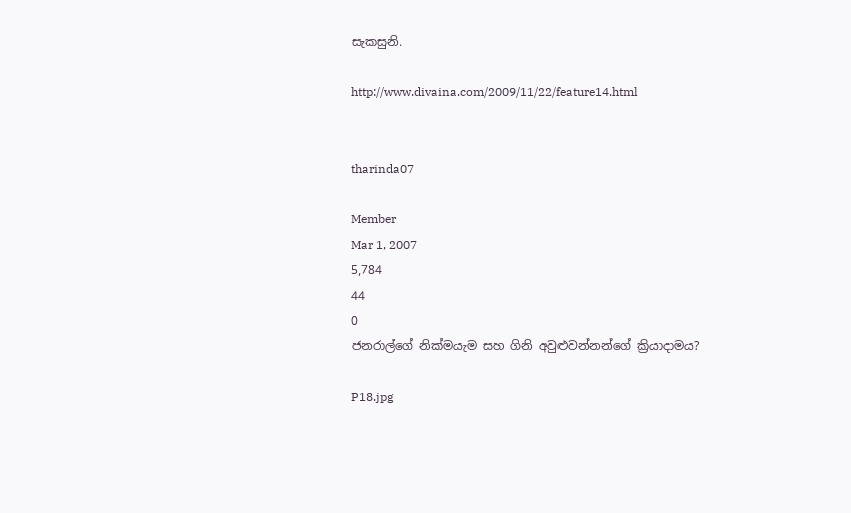සැකසුනි.

http://www.divaina.com/2009/11/22/feature14.html


tharinda07

Member
Mar 1, 2007
5,784
44
0
ජනරාල්ගේ නික්‌මයැම සහ ගිනි අවුළුවන්නන්ගේ ක්‍රියාදාමය?

P18.jpg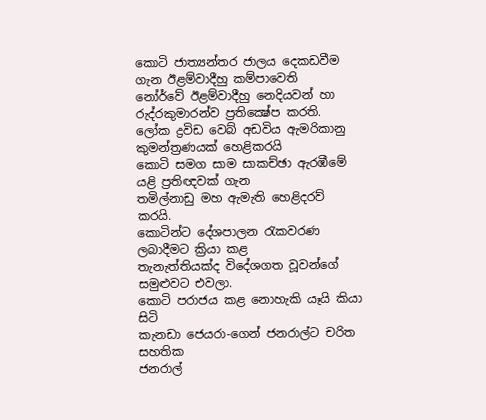කොටි ජාත්‍යන්තර ජාලය දෙකඩවීම ගැන ඊළම්වාදීහු කම්පාවෙති
නෝර්වේ ඊළම්වාදීහු නෙදියවන් හා රුද්රකුමාරන්ව ප්‍රතික්‍ෂේප කරති.
ලෝක ද්‍රවිඩ වෙබ් අඩවිය ඇමරිකානු කුමන්ත්‍රණයක්‌ හෙළිකරයි
කොටි සමග සාම සාකච්ඡා ඇරඹීමේ යළි ප්‍රතිඥවක්‌ ගැන
තමිල්නාඩු මහ ඇමැති හෙළිදරව් කරයි.
කොටින්ට දේශපාලන රැකවරණ ලබාදීමට ක්‍රියා කළ
තැනැත්තියක්‌ද විදේශගත වූවන්ගේ සමුළුවට එවලා.
කොටි පරාජය කළ නොහැකි යෑයි කියා සිටි
කැනඩා ජෙයරා-ගෙන් ජනරාල්ට චරිත සහතික
ජනරාල්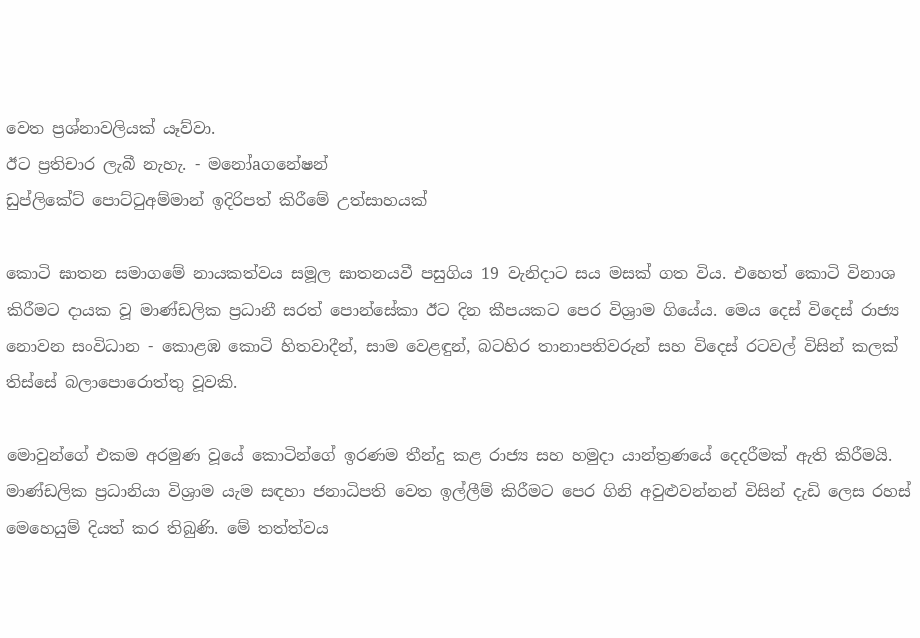වෙත ප්‍රශ්නාවලියක්‌ යෑව්වා.
ඊට ප්‍රතිචාර ලැබී නැහැ. - මනෝaගනේෂන්
ඩුප්ලිකේට්‌ පොට්‌ටුඅම්මාන් ඉදිරිපත් කිරීමේ උත්සාහයක්‌

කොටි ඝාතන සමාගමේ නායකත්වය සමූල ඝාතනයවී පසුගිය 19 වැනිදාට සය මසක්‌ ගත විය. එහෙත් කොටි විනාශ කිරීමට දායක වූ මාණ්‌ඩලික ප්‍රධානී සරත් පොන්සේකා ඊට දින කීපයකට පෙර විශ්‍රාම ගියේය. මෙය දෙස්‌ විදෙස්‌ රාජ්‍ය නොවන සංවිධාන - කොළඹ කොටි හිතවාදීන්, සාම වෙළඳුන්, බටහිර තානාපතිවරුන් සහ විදෙස්‌ රටවල් විසින් කලක්‌ තිස්‌සේ බලාපොරොත්තු වූවකි.

මොවුන්ගේ එකම අරමුණ වූයේ කොටින්ගේ ඉරණම තීන්දු කළ රාජ්‍ය සහ හමුදා යාන්ත්‍රණයේ දෙදරීමක්‌ ඇති කිරීමයි. මාණ්‌ඩලික ප්‍රධානියා විශ්‍රාම යැම සඳහා ජනාධිපති වෙත ඉල්ලීම් කිරීමට පෙර ගිනි අවුළුවන්නන් විසින් දැඩි ලෙස රහස්‌ මෙහෙයුම් දියත් කර තිබුණි. මේ තත්ත්වය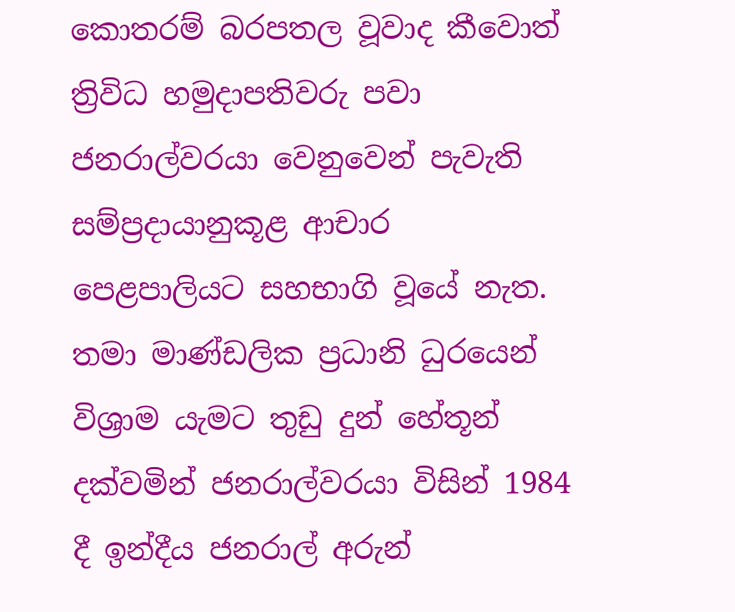කොතරම් බරපතල වූවාද කීවොත් ත්‍රිවිධ හමුදාපතිවරු පවා ජනරාල්වරයා වෙනුවෙන් පැවැති සම්ප්‍රදායානුකූළ ආචාර පෙළපාලියට සහභාගි වූයේ නැත. තමා මාණ්‌ඩලික ප්‍රධානි ධුරයෙන් විශ්‍රාම යැමට තුඩු දුන් හේතූන් දක්‌වමින් ජනරාල්වරයා විසින් 1984 දී ඉන්දීය ජනරාල් අරුන්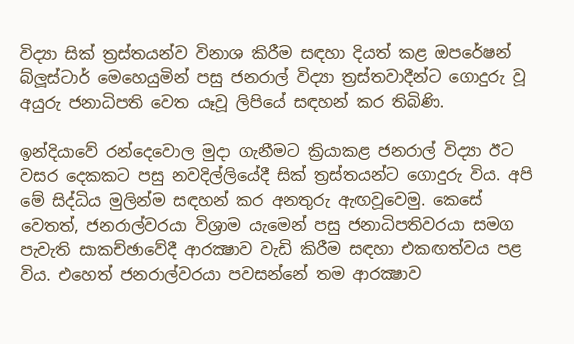විද්‍යා සික්‌ ත්‍රස්‌තයන්ව විනාශ කිරීම සඳහා දියත් කළ ඔපරේෂන් බ්ලූස්‌ටාර් මෙහෙයුමින් පසු ජනරාල් විද්‍යා ත්‍රස්‌තවාදීන්ට ගොදුරු වූ අයුරු ජනාධිපති වෙත යෑවූ ලිපියේ සඳහන් කර තිබිණි.

ඉන්දියාවේ රන්දෙවොල මුදා ගැනීමට ක්‍රියාකළ ජනරාල් විද්‍යා ඊට වසර දෙකකට පසු නවදිල්ලියේදී සික්‌ ත්‍රස්‌තයන්ට ගොදුරු විය. අපි මේ සිද්ධිය මුලින්ම සඳහන් කර අනතුරු ඇඟවූවෙමු. කෙසේ වෙතත්, ජනරාල්වරයා විශ්‍රාම යැමෙන් පසු ජනාධිපතිවරයා සමග පැවැති සාකච්ඡාවේදී ආරක්‍ෂාව වැඩි කිරීම සඳහා එකඟත්වය පළ විය. එහෙත් ජනරාල්වරයා පවසන්නේ තම ආරක්‍ෂාව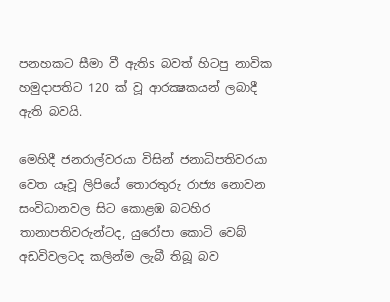පනහකට සීමා වී ඇතිs බවත් හිටපු නාවික හමුදාපතිට 120 ක්‌ වූ ආරක්‍ෂකයන් ලබාදී ඇති බවයි.

මෙහිදී ජනරාල්වරයා විසින් ජනාධිපතිවරයා වෙත යෑවූ ලිපියේ තොරතුරු රාජ්‍ය නොවන සංවිධානවල සිට කොළඹ බටහිර තානාපතිවරුන්ටද, යුරෝපා කොටි වෙබ් අඩවිවලටද කලින්ම ලැබී තිබූ බව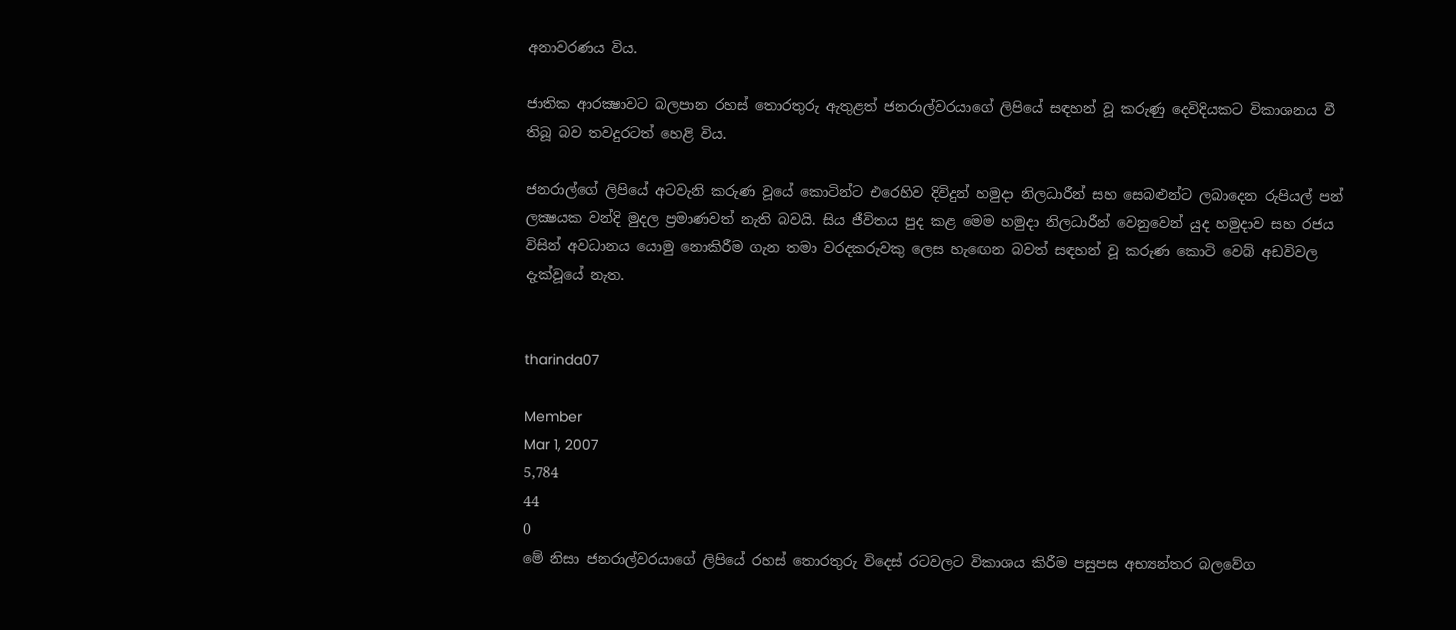අනාවරණය විය.

ජාතික ආරක්‍ෂාවට බලපාන රහස්‌ තොරතුරු ඇතුළත් ජනරාල්වරයාගේ ලිපියේ සඳහන් වූ කරුණු දෙවිදියකට විකාශනය වී තිබූ බව තවදුරටත් හෙළි විය.

ජනරාල්ගේ ලිපියේ අටවැනි කරුණ වූයේ කොටින්ට එරෙහිව දිවිදුන් හමුදා නිලධාරීන් සහ සෙබළුන්ට ලබාදෙන රුපියල් පන් ලක්‍ෂයක වන්දි මුදල ප්‍රමාණවත් නැති බවයි. සිය ජීවිතය පුද කළ මෙම හමුදා නිලධාරීන් වෙනුවෙන් යුද හමුදාව සහ රජය විසින් අවධානය යොමු නොකිරීම ගැන තමා වරදකරුවකු ලෙස හැඟෙන බවත් සඳහන් වූ කරුණ කොටි වෙබ් අඩවිවල දැක්‌වූයේ නැත.


tharinda07

Member
Mar 1, 2007
5,784
44
0
මේ නිසා ජනරාල්වරයාගේ ලිපියේ රහස්‌ තොරතුරු විදෙස්‌ රටවලට විකාශය කිරීම පසුපස අභ්‍යන්තර බලවේග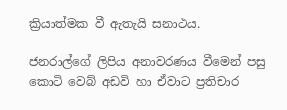ක්‍රියාත්මක වී ඇතැයි සනාථය.

ජනරාල්ගේ ලිපිය අනාවරණය වීමෙන් පසු කොටි වෙබ් අඩවි හා ඒවාට ප්‍රතිචාර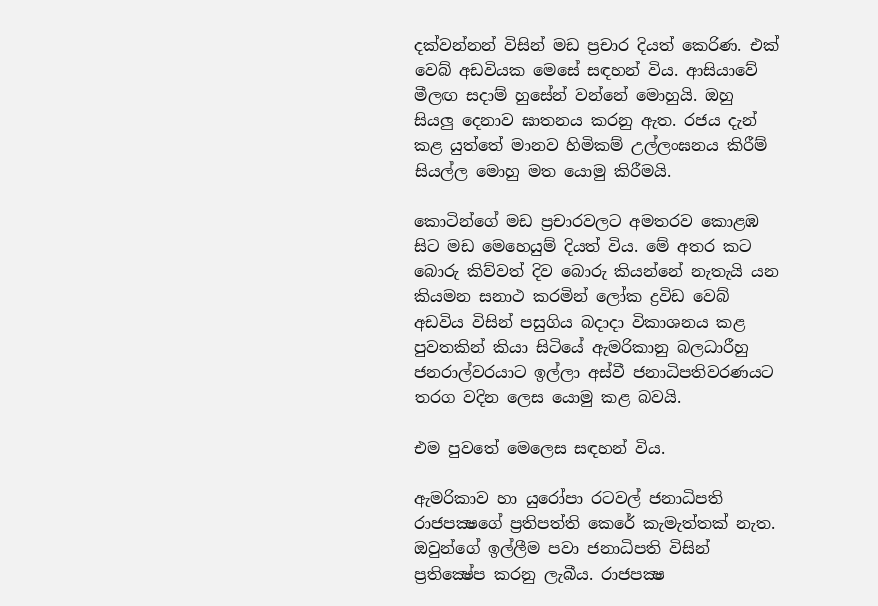දක්‌වන්නන් විසින් මඩ ප්‍රචාර දියත් කෙරිණ. එක්‌ වෙබ් අඩවියක මෙසේ සඳහන් විය. ආසියාවේ මීලඟ සදාම් හුසේන් වන්නේ මොහුයි. ඔහු සියලු දෙනාව ඝාතනය කරනු ඇත. රජය දැන් කළ යුත්තේ මානව හිමිකම් උල්ලංඝනය කිරීම් සියල්ල මොහු මත යොමු කිරීමයි.

කොටින්ගේ මඩ ප්‍රචාරවලට අමතරව කොළඹ සිට මඩ මෙහෙයුම් දියත් විය. මේ අතර කට බොරු කිව්වත් දිව බොරු කියන්නේ නැතැයි යන කියමන සනාථ කරමින් ලෝක ද්‍රවිඩ වෙබ් අඩවිය විසින් පසුගිය බදාදා විකාශනය කළ පුවතකින් කියා සිටියේ ඇමරිකානු බලධාරීහු ජනරාල්වරයාට ඉල්ලා අස්‌වී ජනාධිපතිවරණයට තරග වදින ලෙස යොමු කළ බවයි.

එම පුවතේ මෙලෙස සඳහන් විය.

ඇමරිකාව හා යුරෝපා රටවල් ජනාධිපති රාජපක්‍ෂගේ ප්‍රතිපත්ති කෙරේ කැමැත්තක්‌ නැත. ඔවුන්ගේ ඉල්ලීම පවා ජනාධිපති විසින් ප්‍රතික්‍ෂේප කරනු ලැබීය. රාජපක්‍ෂ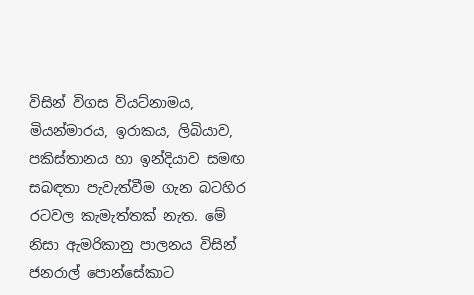විසින් විගස වියට්‌නාමය, මියන්මාරය, ඉරාකය, ලිබියාව, පකිස්‌තානය හා ඉන්දියාව සමඟ සබඳතා පැවැත්වීම ගැන බටහිර රටවල කැමැත්තක්‌ නැත. මේ නිසා ඇමරිකානු පාලනය විසින් ජනරාල් පොන්සේකාට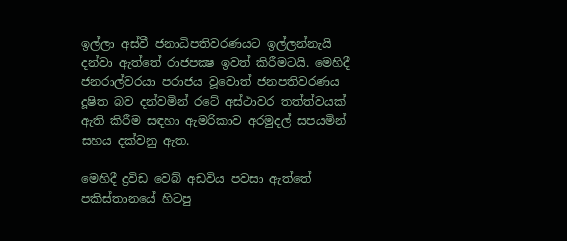ඉල්ලා අස්‌වී ජනාධිපතිවරණයට ඉල්ලන්නැයි දන්වා ඇත්තේ රාජපක්‍ෂ ඉවත් කිරීමටයි. මෙහිදී ජනරාල්වරයා පරාජය වූවොත් ජනපතිවරණය දූෂිත බව දන්වමින් රටේ අස්‌ථාවර තත්ත්වයක්‌ ඇති කිරීම සඳහා ඇමරිකාව අරමුදල් සපයමින් සහය දක්‌වනු ඇත.

මෙහිදී ද්‍රවිඩ වෙබ් අඩවිය පවසා ඇත්තේ පකිස්‌තානයේ හිටපු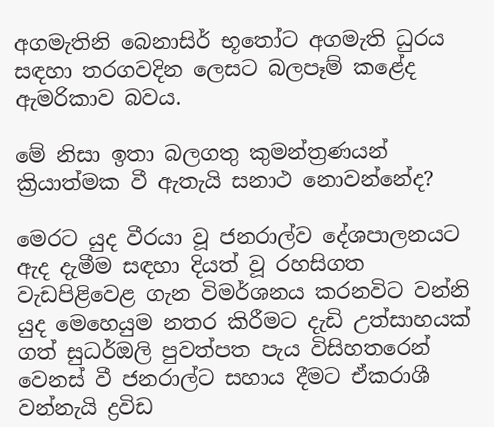අගමැතිනි බෙනාසිර් භූතෝට අගමැති ධුරය සඳහා තරගවදින ලෙසට බලපෑම් කළේද ඇමරිකාව බවය.

මේ නිසා ඉතා බලගතු කුමන්ත්‍රණයන් ක්‍රියාත්මක වී ඇතැයි සනාථ නොවන්නේද?

මෙරට යුද වීරයා වූ ජනරාල්ව දේශපාලනයට ඇද දැමීම සඳහා දියත් වූ රහසිගත වැඩපිළිවෙළ ගැන විමර්ශනය කරනවිට වන්නි යුද මෙහෙයුම නතර කිරීමට දැඩි උත්සාහයක්‌ ගත් සුධර්ඔලි පුවත්පත පැය විසිහතරෙන් වෙනස්‌ වී ජනරාල්ට සහාය දීමට ඒකරාශී වන්නැයි ද්‍රවිඩ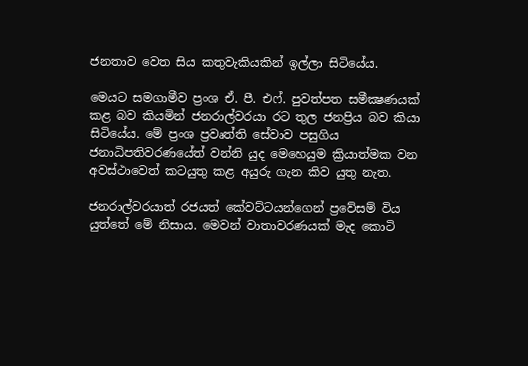ජනතාව වෙත සිය කතුවැකියකින් ඉල්ලා සිටියේය.

මෙයට සමගාමීව ප්‍රංශ ඒ. පී. එෆ්. පුවත්පත සමීක්‍ෂණයක්‌ කළ බව කියමින් ජනරාල්වරයා රට තුල ජනප්‍රිය බව කියා සිටියේය. මේ ප්‍රංශ ප්‍රවෘත්ති සේවාව පසුගිය ජනාධිපතිවරණයේත් වන්නි යුද මෙහෙයුම ක්‍රියාත්මක වන අවස්‌ථාවෙත් කටයුතු කළ අයුරු ගැන කිව යුතු නැත.

ජනරාල්වරයාත් රජයත් කේවට්‌ටයන්ගෙන් ප්‍රවේසම් විය යුත්තේ මේ නිසාය. මෙවන් වාතාවරණයක්‌ මැද කොටි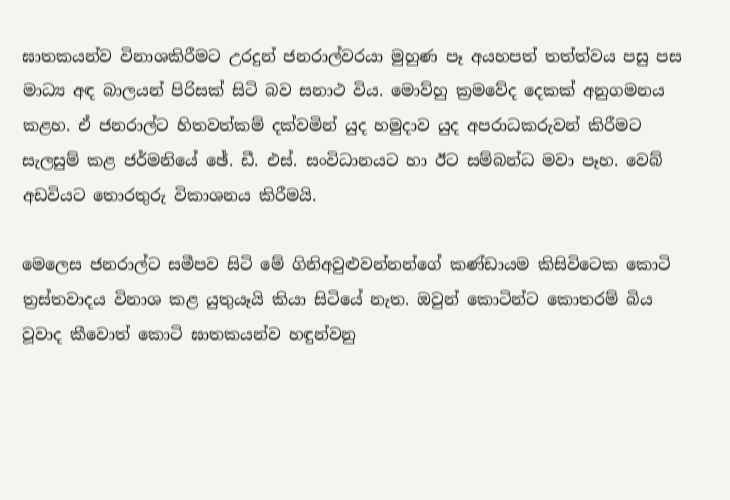ඝාතකයන්ව විනාශකිරීමට උරදුන් ජනරාල්වරයා මුහුණ පෑ අයහපත් තත්ත්වය පසු පස මාධ්‍ය අඳ බාලයන් පිරිසක්‌ සිටි බව සනාථ විය. මොව්හු ක්‍රමවේද දෙකක්‌ අනුගමනය කළහ. ඒ ජනරාල්ට හිතවත්කම් දක්‌වමින් යුද හමුදාව යුද අපරාධකරුවන් කිරීමට සැලසුම් කළ ජර්මනියේ ඡේ. ඩී. එස්‌. සංවිධානයට හා ඊට සම්බන්ධ මවා පෑහ. වෙබ් අඩවියට තොරතුරු විකාශනය කිරීමයි.

මෙලෙස ජනරාල්ට සමීපව සිටි මේ ගිනිඅවුළුවන්නන්ගේ කණ්‌ඩායම කිසිවිටෙක කොටි ත්‍රස්‌තවාදය විනාශ කළ යුතුයෑයි කියා සිටියේ නැත. ඔවුන් කොටින්ට කොතරම් බිය වූවාද කීවොත් කොටි ඝාතකයන්ව හඳුන්වනු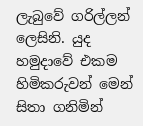ලැබුවේ ගරිල්ලන් ලෙසිනි. යුද හමුදාවේ එකම හිමිකරුවන් මෙන් සිතා ගනිමින්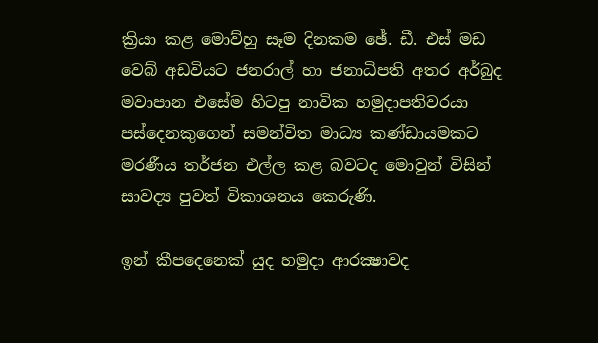ක්‍රියා කළ මොව්හු සෑම දිනකම ඡේ. ඩී. එස්‌ මඩ වෙබ් අඩවියට ජනරාල් හා ජනාධිපති අතර අර්බුද මවාපාන එසේම හිටපු නාවික හමුදාපතිවරයා පස්‌දෙනකුගෙන් සමන්විත මාධ්‍ය කණ්‌ඩායමකට මරණීය තර්ජන එල්ල කළ බවටද මොවුන් විසින් සාවද්‍ය පුවත් විකාශනය කෙරුණි.

ඉන් කීපදෙනෙක්‌ යුද හමුදා ආරක්‍ෂාවද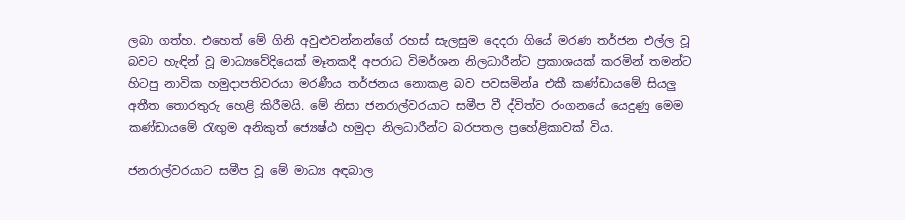ලබා ගත්හ. එහෙත් මේ ගිනි අවුළුවන්නන්ගේ රහස්‌ සැලසුම දෙදරා ගියේ මරණ තර්ජන එල්ල වූ බවට හැඳින් වූ මාධ්‍යවේදියෙක්‌ මෑතකදී අපරාධ විමර්ශන නිලධාරීන්ට ප්‍රකාශයක්‌ කරමින් තමන්ට හිටපු නාවික හමුදාපතිවරයා මරණීය තර්ජනය නොකළ බව පවසමින්a එකී කණ්‌ඩායමේ සියලු අතීත තොරතුරු හෙළි කිරීමයි. මේ නිසා ජනරාල්වරයාට සමීප වී ද්විත්ව රංගනයේ යෙදුණු මෙම කණ්‌ඩායමේ රැඟුම අනිකුත් ජ්‍යෙෂ්ඨ හමුදා නිලධාරීන්ට බරපතල ප්‍රහේළිකාවක්‌ විය.

ජනරාල්වරයාට සමීප වූ මේ මාධ්‍ය අඳබාල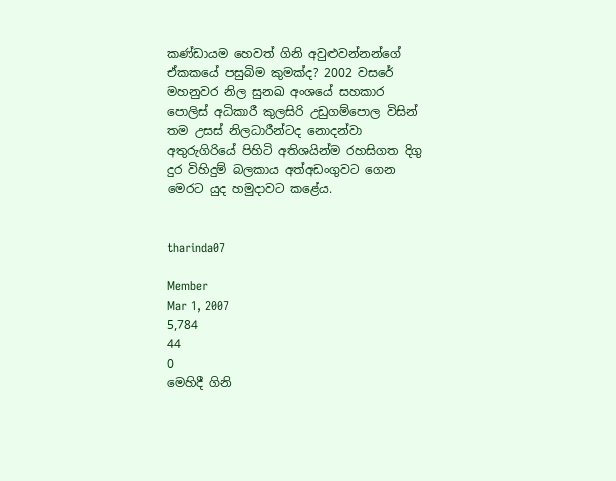කණ්‌ඩායම හෙවත් ගිනි අවුළුවන්නන්ගේ ඒකකයේ පසුබිම කුමක්‌ද? 2002 වසරේ මහනුවර නිල සුනඛ අංශයේ සහකාර පොලිස්‌ අධිකාරී කුලසිරි උඩුගම්පොල විසින් තම උසස්‌ නිලධාරීන්ටද නොදන්වා අතුරුගිරියේ පිහිටි අතිශයින්ම රහසිගත දිගු දුර විහිදුම් බලකාය අත්අඩංගුවට ගෙන මෙරට යුද හමුදාවට කළේය.


tharinda07

Member
Mar 1, 2007
5,784
44
0
මෙහිදී ගිනි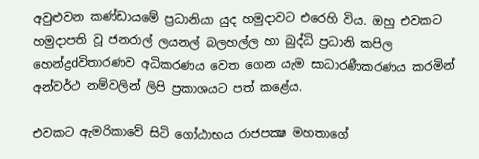අවුළුවන කණ්‌ඩායමේ ප්‍රධානියා යුද හමුදාවට එරෙහි විය. ඔහු එවකට හමුදාපති වූ ජනරාල් ලයනල් බලහල්ල හා බුද්ධි ප්‍රධානි කපිල හෙන්ද්‍රdවිතාරණව අධිකරණය වෙත ගෙන යැම සාධාරණීකරණය කරමින් අන්වර්ථ නම්වලින් ලිපි ප්‍රකාශයට පත් කළේය.

එවකට ඇමරිකාවේ සිටි ගෝඨාභය රාජපක්‍ෂ මහතාගේ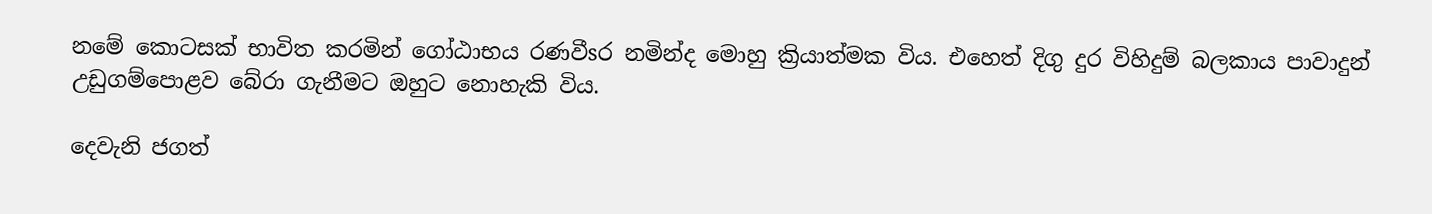නමේ කොටසක්‌ භාවිත කරමින් ගෝඨාභය රණවීsර නමින්ද මොහු ක්‍රියාත්මක විය. එහෙත් දිගු දුර විහිදුම් බලකාය පාවාදුන් උඩුගම්පොළව බේරා ගැනීමට ඔහුට නොහැකි විය.

දෙවැනි ජගත්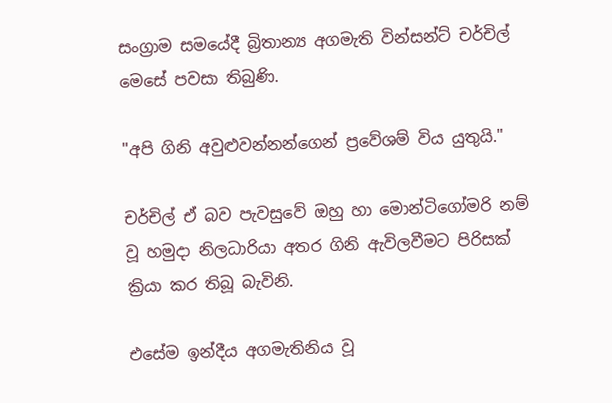සංග්‍රාම සමයේදී බ්‍රිතාන්‍ය අගමැති වින්සන්ට්‌ චර්චිල් මෙසේ පවසා තිබුණි.

"අපි ගිනි අවුළුවන්නන්ගෙන් ප්‍රවේශම් විය යුතුයි."

චර්චිල් ඒ බව පැවසුවේ ඔහු හා මොන්ටිගෝමරි නම් වූ හමුදා නිලධාරියා අතර ගිනි ඇවිලවීමට පිරිසක්‌ ක්‍රියා කර තිබූ බැවිනි.

එසේම ඉන්දීය අගමැතිනිය වූ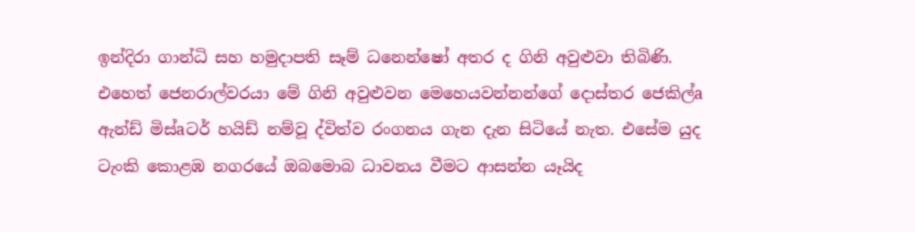ඉන්දිරා ගාන්ධි සහ හමුදාපති සෑම් ධනෙන්ෂෝ අතර ද ගිනි අවුළුවා තිබිණි. එහෙත් ජෙනරාල්වරයා මේ ගිනි අවුළුවන මෙහෙයවන්නන්ගේ දොස්‌තර ජෙකිල්a ඇන්ඩ් මිස්‌aටර් හයිඩ් නම්වූ ද්විත්ව රංගනය ගැන දැන සිටියේ නැත. එසේම යුද ටැංකි කොළඹ නගරයේ ඔබමොබ ධාවනය වීමට ආසන්න යෑයිද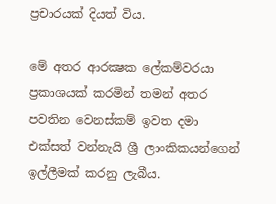ප්‍රචාරයක්‌ දියත් විය.

මේ අතර ආරක්‍ෂක ලේකම්වරයා ප්‍රකාශයක්‌ කරමින් තමන් අතර පවතින වෙනස්‌කම් ඉවත දමා එක්‌සත් වන්නැයි ශ්‍රී ලාංකිකයන්ගෙන් ඉල්ලීමක්‌ කරනු ලැබීය.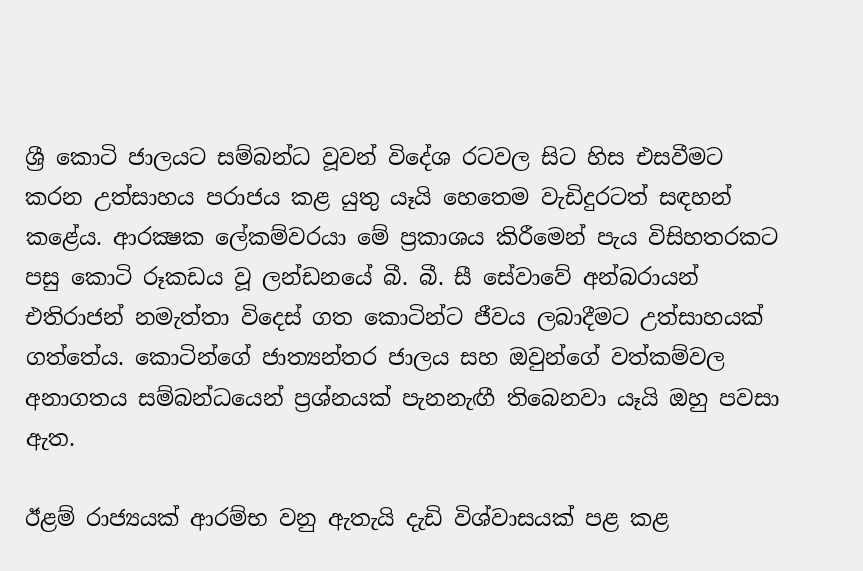ශ්‍රී කොටි ජාලයට සම්බන්ධ වූවන් විදේශ රටවල සිට හිස එසවීමට කරන උත්සාහය පරාජය කළ යුතු යෑයි හෙතෙම වැඩිදුරටත් සඳහන් කළේය. ආරක්‍ෂක ලේකම්වරයා මේ ප්‍රකාශය කිරීමෙන් පැය විසිහතරකට පසු කොටි රූකඩය වූ ලන්ඩනයේ බී. බී. සී සේවාවේ අන්බරායන් එතිරාජන් නමැත්තා විදෙස්‌ ගත කොටින්ට ජීවය ලබාදීමට උත්සාහයක්‌ ගත්තේය. කොටින්ගේ ජාත්‍යන්තර ජාලය සහ ඔවුන්ගේ වත්කම්වල අනාගතය සම්බන්ධයෙන් ප්‍රශ්නයක්‌ පැනනැඟී තිබෙනවා යෑයි ඔහු පවසා ඇත.

ඊළම් රාජ්‍යයක්‌ ආරම්භ වනු ඇතැයි දැඩි විශ්වාසයක්‌ පළ කළ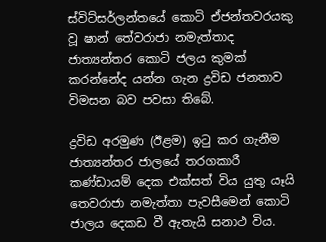ස්‌විට්‌සර්ලන්තයේ කොටි ඒජන්තවරයකු වූ ෂාන් තේවරාජා නමැත්තාද ජාත්‍යන්තර කොටි ජලය කුමක්‌ කරන්නේද යන්න ගැන ද්‍රවිඩ ජනතාව විමසන බව පවසා තිබේ.

ද්‍රවිඩ අරමුණ (ඊළම) ඉටු කර ගැනීම ජාත්‍යන්තර ජාලයේ තරගකාරී කණ්‌ඩායම් දෙක එක්‌සත් විය යුතු යෑයි තෙවරාජා නමැත්තා පැවසීමෙන් කොටි ජාලය දෙකඩ වී ඇතැයි සනාථ විය.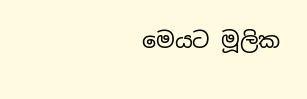මෙයට මූලික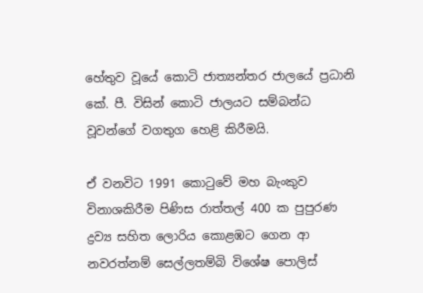හේතුව වූයේ කොටි ජාත්‍යන්තර ජාලයේ ප්‍රධානි කේ. පී. විසින් කොටි ජාලයට සම්බන්ධ වූවන්ගේ වගතුග හෙළි කිරීමයි.

ඒ වනවිට 1991 කොටුවේ මහ බැංකුව විනාශකිරීම පිණිස රාත්තල් 400 ක පුපුරණ ද්‍රව්‍ය සහිත ලොරිය කොළඹට ගෙන ආ නවරත්නම් සෙල්ලතම්බි විශේෂ පොලිස්‌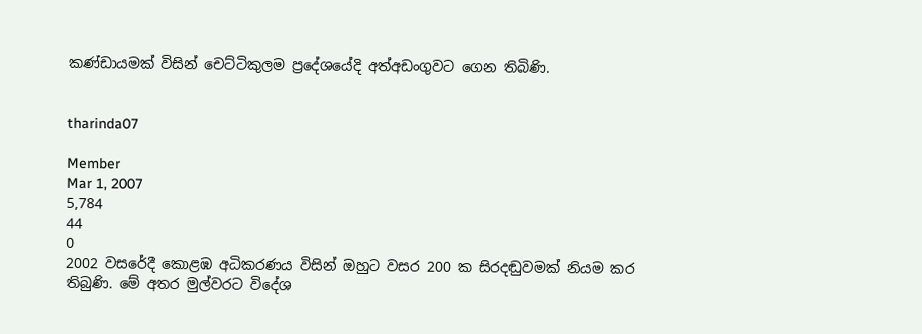කණ්‌ඩායමක්‌ විසින් චෙට්‌ටිකුලම ප්‍රදේශයේදි අත්අඩංගුවට ගෙන තිබිණි.


tharinda07

Member
Mar 1, 2007
5,784
44
0
2002 වසරේදී කොළඹ අධිකරණය විසින් ඔහුට වසර 200 ක සිරදඬුවමක්‌ නියම කර තිබුණි. මේ අතර මුල්වරට විදේශ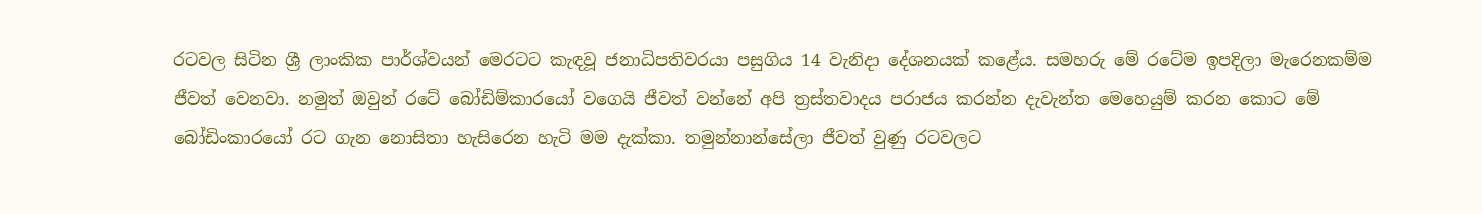රටවල සිටින ශ්‍රී ලාංකික පාර්ශ්වයන් මෙරටට කැඳවූ ජනාධිපතිවරයා පසුගිය 14 වැනිදා දේශනයක්‌ කළේය. සමහරු මේ රටේම ඉපදිලා මැරෙනකම්ම ජීවත් වෙනවා. නමුත් ඔවුන් රටේ බෝඩිම්කාරයෝ වගෙයි ජීවත් වන්නේ අපි ත්‍රස්‌තවාදය පරාජය කරන්න දැවැන්ත මෙහෙයුම් කරන කොට මේ බෝඩිංකාරයෝ රට ගැන නොසිතා හැසිරෙන හැටි මම දැක්‌කා. තමුන්නාන්සේලා ජීවත් වුණු රටවලට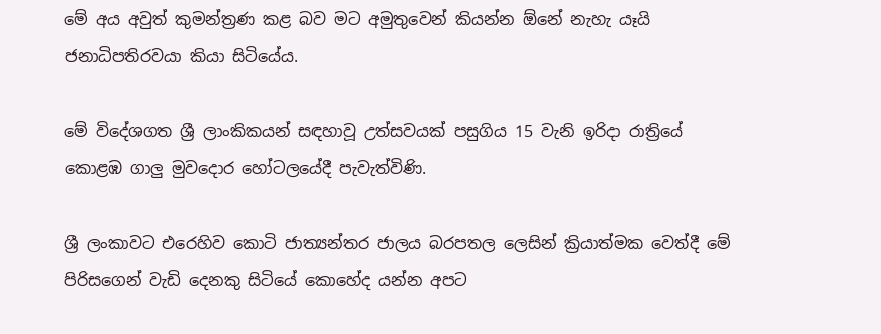මේ අය අවුත් කුමන්ත්‍රණ කළ බව මට අමුතුවෙන් කියන්න ඕනේ නැහැ යෑයි ජනාධිපතිරවයා කියා සිටියේය.

මේ විදේශගත ශ්‍රී ලාංකිකයන් සඳහාවූ උත්සවයක්‌ පසුගිය 15 වැනි ඉරිදා රාත්‍රියේ කොළඹ ගාලු මුවදොර හෝටලයේදී පැවැත්විණි.

ශ්‍රී ලංකාවට එරෙහිව කොටි ජාත්‍යන්තර ජාලය බරපතල ලෙසින් ක්‍රියාත්මක වෙත්දී මේ පිරිසගෙන් වැඩි දෙනකු සිටියේ කොහේද යන්න අපට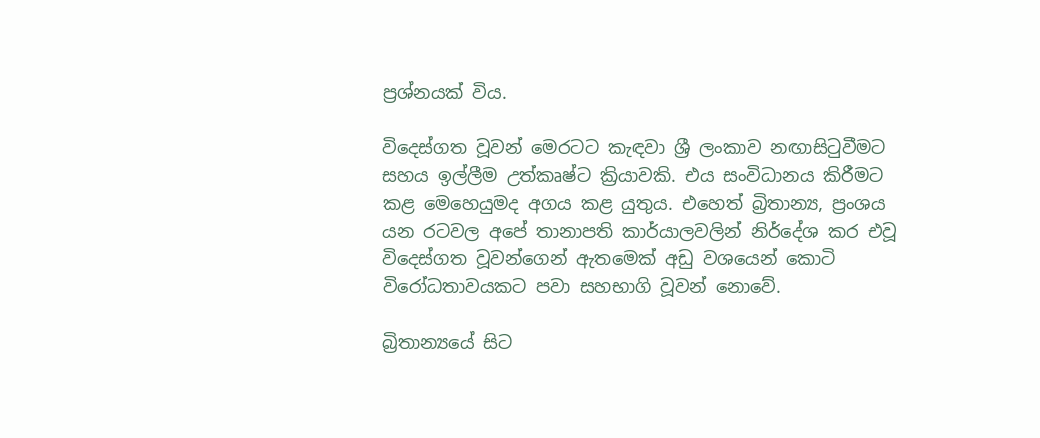ප්‍රශ්නයක්‌ විය.

විදෙස්‌ගත වූවන් මෙරටට කැඳවා ශ්‍රී ලංකාව නඟාසිටුවීමට සහය ඉල්ලීම උත්කෘෂ්ට ක්‍රියාවකි. එය සංවිධානය කිරීමට කළ මෙහෙයුමද අගය කළ යුතුය. එහෙත් බ්‍රිතාන්‍ය, ප්‍රංශය යන රටවල අපේ තානාපති කාර්යාලවලින් නිර්දේශ කර එවූ විදෙස්‌ගත වූවන්ගෙන් ඇතමෙක්‌ අඩු වශයෙන් කොටි විරෝධතාවයකට පවා සහභාගි වූවන් නොවේ.

බ්‍රිතාන්‍යයේ සිට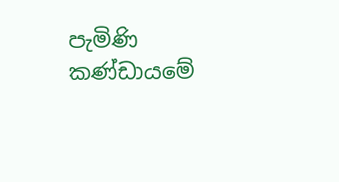පැමිණි කණ්‌ඩායමේ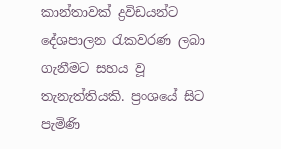කාන්තාවක්‌ ද්‍රවිඩයන්ට දේශපාලන රැකවරණ ලබා ගැනීමට සහය වූ තැනැත්තියකි. ප්‍රංශයේ සිට පැමිණි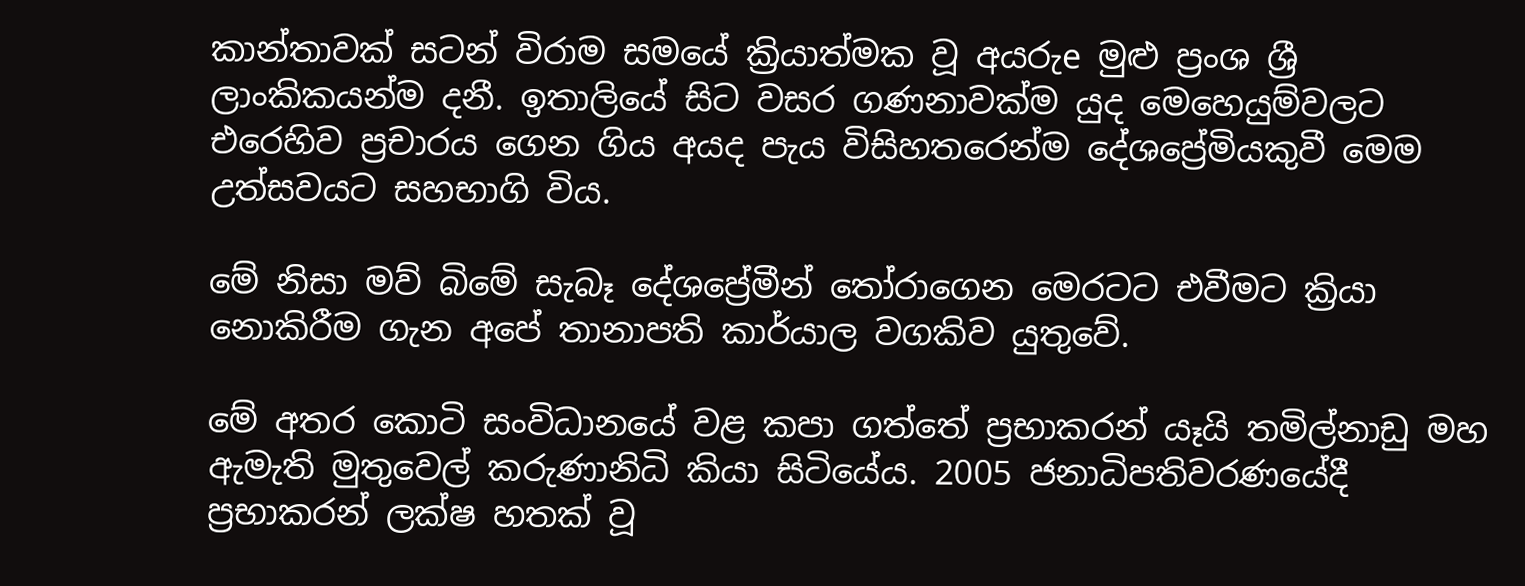කාන්තාවක්‌ සටන් විරාම සමයේ ක්‍රියාත්මක වූ අයරුe මුළු ප්‍රංශ ශ්‍රී ලාංකිකයන්ම දනී. ඉතාලියේ සිට වසර ගණනාවක්‌ම යුද මෙහෙයුම්වලට එරෙහිව ප්‍රචාරය ගෙන ගිය අයද පැය විසිහතරෙන්ම දේශප්‍රේමියකුවී මෙම උත්සවයට සහභාගි විය.

මේ නිසා මව් බිමේ සැබෑ දේශප්‍රේමීන් තෝරාගෙන මෙරටට එවීමට ක්‍රියා නොකිරීම ගැන අපේ තානාපති කාර්යාල වගකිව යුතුවේ.

මේ අතර කොටි සංවිධානයේ වළ කපා ගත්තේ ප්‍රභාකරන් යෑයි තමිල්නාඩු මහ ඇමැති මුතුවෙල් කරුණානිධි කියා සිටියේය. 2005 ජනාධිපතිවරණයේදී ප්‍රභාකරන් ලක්‌ෂ හතක්‌ වූ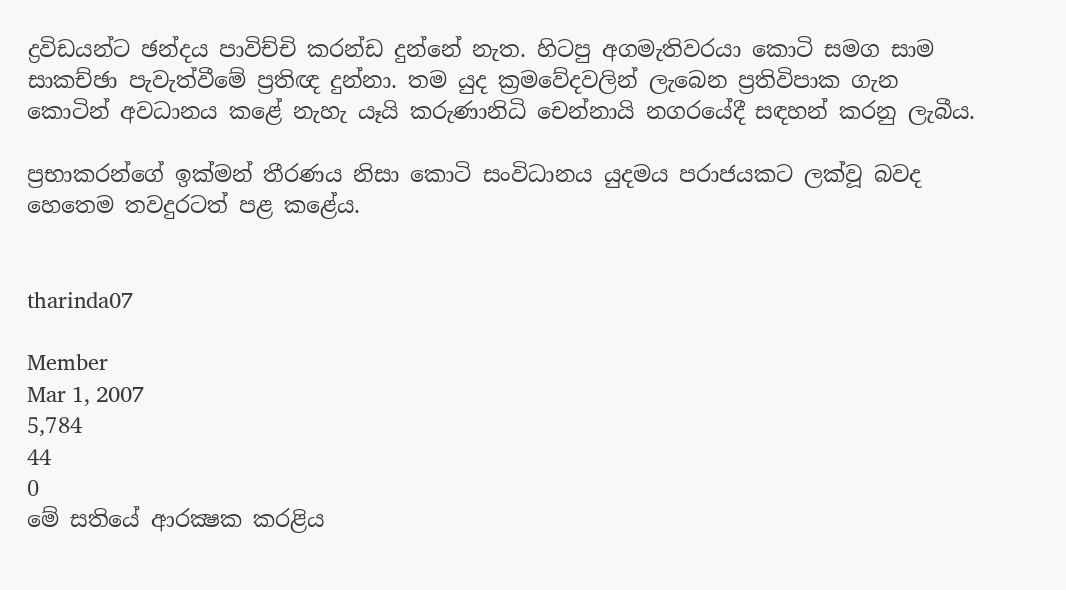ද්‍රවිඩයන්ට ඡන්දය පාවිච්චි කරන්ඩ දුන්නේ නැත. හිටපු අගමැතිවරයා කොටි සමග සාම සාකච්ඡා පැවැත්වීමේ ප්‍රතිඥ දුන්නා. තම යුද ක්‍රමවේදවලින් ලැබෙන ප්‍රතිවිපාක ගැන කොටින් අවධානය කළේ නැහැ යෑයි කරුණානිධි චෙන්නායි නගරයේදී සඳහන් කරනු ලැබීය.

ප්‍රභාකරන්ගේ ඉක්‌මන් තීරණය නිසා කොටි සංවිධානය යුදමය පරාජයකට ලක්‌වූ බවද හෙතෙම තවදුරටත් පළ කළේය.


tharinda07

Member
Mar 1, 2007
5,784
44
0
මේ සතියේ ආරක්‍ෂක කරළිය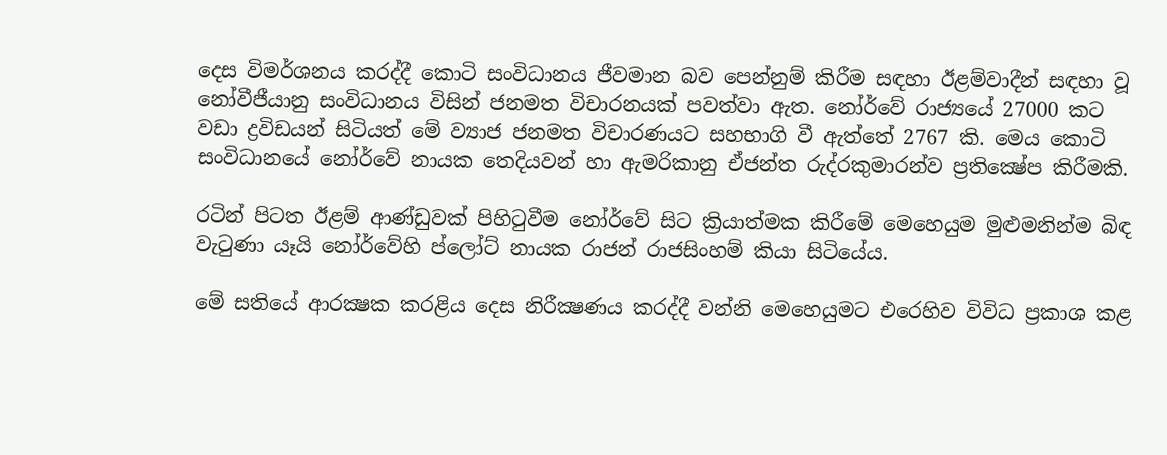දෙස විමර්ශනය කරද්දී කොටි සංවිධානය ජීවමාන බව පෙන්නුම් කිරීම සඳහා ඊළම්වාදීන් සඳහා වූ නෝවීජීයානු සංවිධානය විසින් ජනමත විචාරනයක්‌ පවත්වා ඇත. නෝර්වේ රාජ්‍යයේ 27000 කට වඩා ද්‍රවිඩයන් සිටියත් මේ ව්‍යාජ ජනමත විචාරණයට සහභාගි වී ඇත්තේ 2767 කි. මෙය කොටි සංවිධානයේ නෝර්වේ නායක තෙදියවන් හා ඇමරිකානු ඒජන්ත රුද්රකුමාරන්ව ප්‍රතික්‍ෂේප කිරීමකි.

රටින් පිටත ඊළම් ආණ්‌ඩුවක්‌ පිහිටුවීම නෝර්වේ සිට ක්‍රියාත්මක කිරීමේ මෙහෙයුම මුළුමනින්ම බිඳ වැටුණා යෑයි නෝර්වේහි ප්ලෝට්‌ නායක රාජන් රාජසිංහම් කියා සිටියේය.

මේ සතියේ ආරක්‍ෂක කරළිය දෙස නිරීක්‍ෂණය කරද්දී වන්නි මෙහෙයුමට එරෙහිව විවිධ ප්‍රකාශ කළ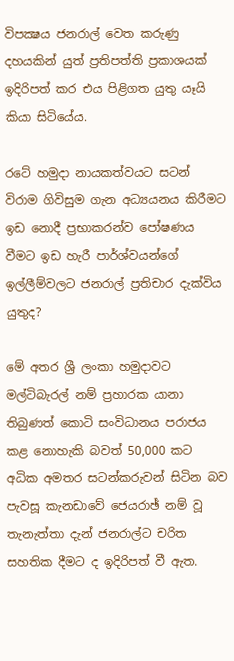විපක්‍ෂය ජනරාල් වෙත කරුණු දහයකින් යුත් ප්‍රතිපත්ති ප්‍රකාශයක්‌ ඉදිරිපත් කර එය පිළිගත යුතු යෑයි කියා සිටියේය.

රටේ හමුදා නායකත්වයට සටන් විරාම ගිවිසුම ගැන අධ්‍යයනය කිරීමට ඉඩ නොදී ප්‍රභාකරන්ව පෝෂණය වීමට ඉඩ හැරී පාර්ශ්වයන්ගේ ඉල්ලීම්වලට ජනරාල් ප්‍රතිචාර දැක්‌විය යුතුද?

මේ අතර ශ්‍රී ලංකා හමුදාවට මල්ටිබැරල් නම් ප්‍රහාරක යානා තිබුණත් කොටි සංවිධානය පරාජය කළ නොහැකි බවත් 50,000 කට අධික අමතර සටන්කරුවන් සිටින බව පැවසූ කැනඩාවේ ජෙයරාඡ් නම් වූ තැනැත්තා දැන් ජනරාල්ට චරිත සහතික දීමට ද ඉදිරිපත් වී ඇත.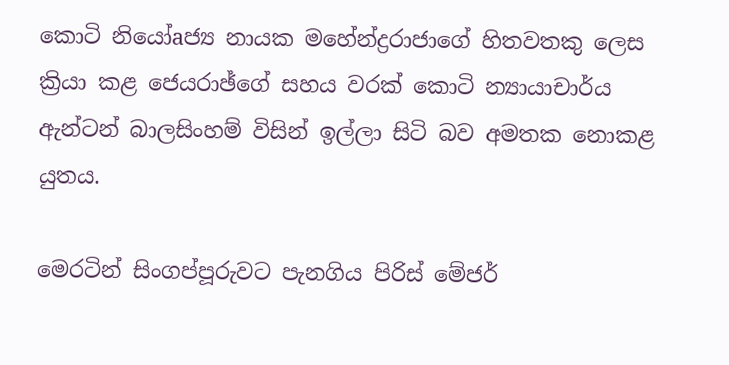කොටි නියෝaජ්‍ය නායක මහේන්ද්‍රරාජාගේ හිතවතකු ලෙස ක්‍රියා කළ ජෙයරාඡ්ගේ සහය වරක්‌ කොටි න්‍යායාචාර්ය ඇන්ටන් බාලසිංහම් විසින් ඉල්ලා සිටි බව අමතක නොකළ යුතය.

මෙරටින් සිංගප්පූරුවට පැනගිය පිරිස්‌ මේජර්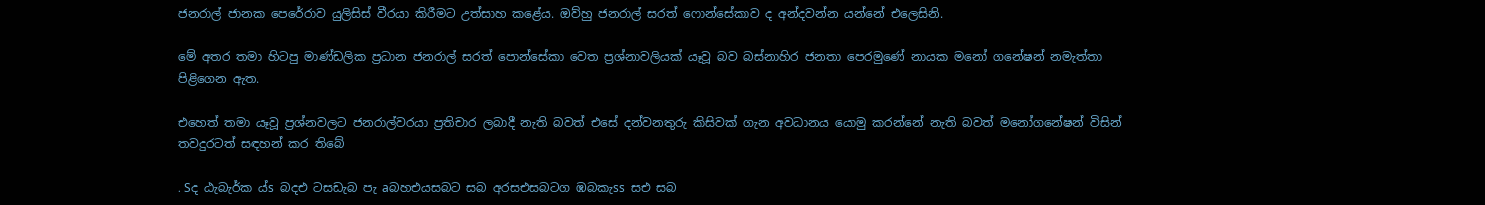ජනරාල් ජානක පෙරේරාව යුලිසිස්‌ වීරයා කිරීමට උත්සාහ කළේය. ඔව්හු ජනරාල් සරත් ෆොන්සේකාව ද අන්දවන්න යන්නේ එලෙසිනි.

මේ අතර තමා හිටපු මාණ්‌ඩලික ප්‍රධාන ජනරාල් සරත් පොන්සේකා වෙත ප්‍රශ්නාවලියක්‌ යෑවූ බව බස්‌නාහිර ජනතා පෙරමුණේ නායක මනෝ ගනේෂන් නමැත්තා පිළිගෙන ඇත.

එහෙත් තමා යෑවූ ප්‍රශ්නවලට ජනරාල්වරයා ප්‍රතිචාර ලබාදී නැති බවත් එසේ දන්වනතුරු කිසිවක්‌ ගැන අවධානය යොමු කරන්නේ නැති බවත් මනෝගනේෂන් විසින් තවදුරටත් සඳහන් කර තිබේ

. Sද ඨැබැර්ක ය්s බදඑ ටසඩැබ පැ aබහඑයසබට සබ අරසඑසබටග ඹබකැss සඑ සබ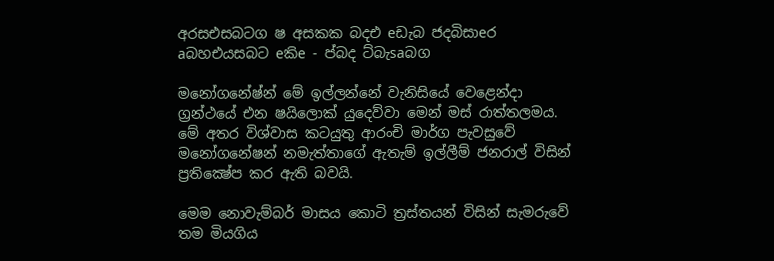අරසඑසබටග ෂ අසකක බදඑ eඩැබ ජදබිසාeර aබහඑයසබට eකිe - ප්බද ට්‌බැsaබග

මනෝගනේෂ්න් මේ ඉල්ලන්නේ වැනිසියේ වෙළෙන්දා ග්‍රන්ථයේ එන ෂයිලොක්‌ යුදෙව්වා මෙන් මස්‌ රාත්තලමය. මේ අතර විශ්වාස කටයුතු ආරංචි මාර්ග පැවසුවේ මනෝගනේෂන් නමැත්තාගේ ඇතැම් ඉල්ලීම් ජනරාල් විසින් ප්‍රතික්‍ෂේප කර ඇති බවයි.

මෙම නොවැම්බර් මාසය කොටි ත්‍රස්‌තයන් විසින් සැමරුවේ තම මියගිය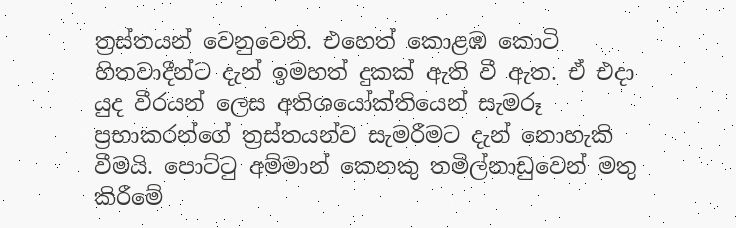ත්‍රස්‌තයන් වෙනුවෙනි. එහෙත් කොළඹ කොටි හිතවාදීන්ට දැන් ඉමහත් දුකක්‌ ඇති වී ඇත. ඒ එදා යුද වීරයන් ලෙස අතිශයෝක්‌තියෙන් සැමරූ ප්‍රභාකරන්ගේ ත්‍රස්‌තයන්ව සැමරීමට දැන් නොහැකි වීමයි. පොට්‌ටු අම්මාන් කෙනකු තමිල්නාඩුවෙන් මතු කිරීමේ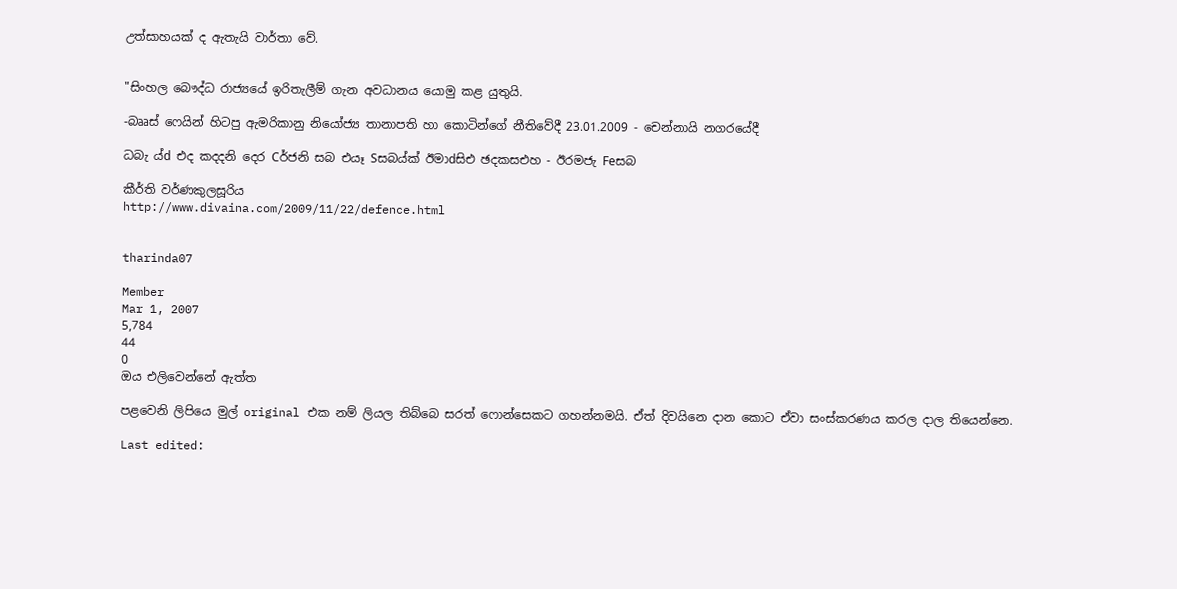උත්සාහයක්‌ ද ඇතැයි වාර්තා වේ.


"සිංහල බෞද්ධ රාජ්‍යයේ ඉරිතැලීම් ගැන අවධානය යොමු කළ යුතුයි.

-බෲස්‌ ෆෙයින් හිටපු ඇමරිකානු නියෝජ්‍ය තානාපති හා කොටින්ගේ නීතිවේදී 23.01.2009 - චෙන්නායි නගරයේදී

ධබැ ය්d එද කදදනි දෙර Cර්ජනි සබ එයෑ Sසබය්ක්‌ ඊමාdසිඑ ඡදකසඑහ - ඊරමජැ Feසබ

කීර්ති වර්ණකුලසූරිය
http://www.divaina.com/2009/11/22/defence.html


tharinda07

Member
Mar 1, 2007
5,784
44
0
ඔය එලිවෙන්නේ ඇත්ත

පළවෙනි ලිපියෙ මුල් original එක නම් ලියල තිබ්බෙ සරත් ෆොන්සෙකට ගහන්නමයි. ඒත් දිවයිනෙ දාන කොට ඒවා සංස්කරණය කරල දාල තියෙන්නෙ.

Last edited: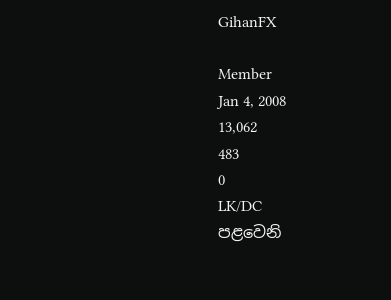GihanFX

Member
Jan 4, 2008
13,062
483
0
LK/DC
පළවෙනි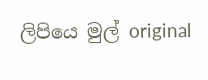ලිපියෙ මුල් original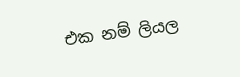එක නම් ලියල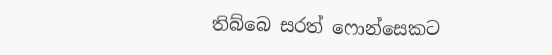තිබ්බෙ සරත් ෆොන්සෙකට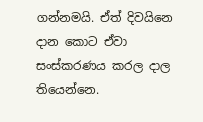ගන්නමයි. ඒත් දිවයිනෙ දාන කොට ඒවා සංස්කරණය කරල දාල තියෙන්නෙ.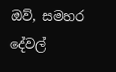ඔව්, සමහර දේවල්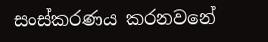සංස්කරණය කරනවනේ